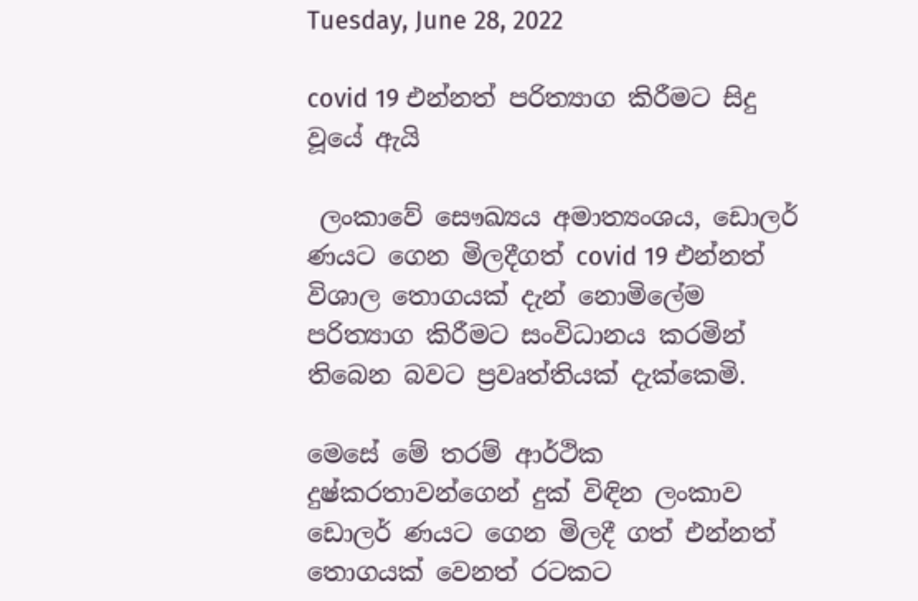Tuesday, June 28, 2022

covid 19 එන්නත් පරිත්‍යාග කිරීමට සිදු වූයේ ඇයි

 ලංකාවේ සෞඛ්‍යය අමාත්‍යංශය, ඩොලර් ණයට ගෙන මිලදීගත් covid 19 එන්නත් විශාල තොගයක් දැන් නොමිලේම පරිත්‍යාග කිරීමට සංවිධානය කරමින් තිබෙන බවට ප්‍රවෘත්තියක් දැක්කෙමි.

මෙසේ මේ තරම් ආර්ථික දුෂ්කරතාවන්ගෙන් දුක් විඳින ලංකාව ඩොලර් ණයට ගෙන මිලදී ගත් එන්නත් තොගයක් වෙනත් රටකට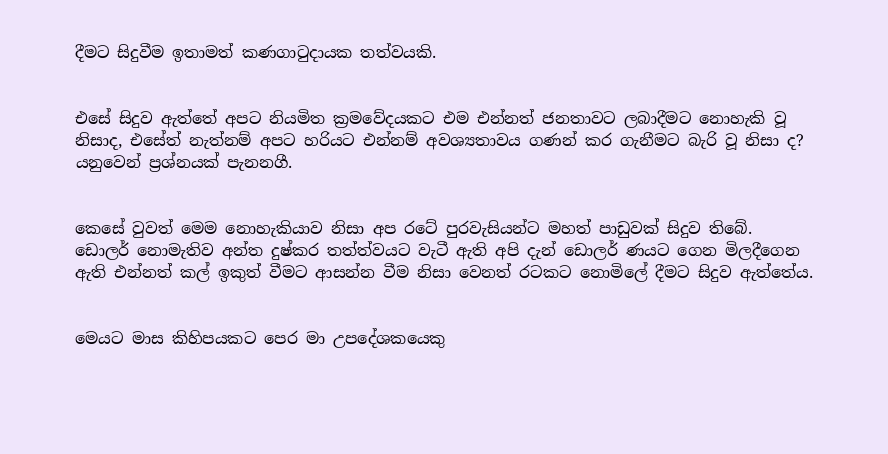දීමට සිදුවීම ඉතාමත් කණගාටුදායක තත්වයකි.


එසේ සිදුව ඇත්තේ අපට නියමිත ක්‍රමවේදයකට එම එන්නත් ජනතාවට ලබාදීමට නොහැකි වූ නිසාද, එසේත් නැත්නම් අපට හරියට එන්නම් අවශ්‍යතාවය ගණන් කර ගැනීමට බැරි වූ නිසා ද? යනුවෙන් ප්‍රශ්නයක් පැනනගී.


කෙසේ වුවත් මෙම නොහැකියාව නිසා අප රටේ පුරවැසියන්ට මහත් පාඩුවක් සිදුව තිබේ. ඩොලර් නොමැතිව අන්ත දුෂ්කර තත්ත්වයට වැටී ඇති අපි දැන් ඩොලර් ණයට ගෙන මිලදීගෙන ඇති එන්නත් කල් ඉකුත් වීමට ආසන්න වීම නිසා වෙනත් රටකට නොමිලේ දීමට සිදුව ඇත්තේය.


මෙයට මාස කිහිපයකට පෙර මා උපදේශකයෙකු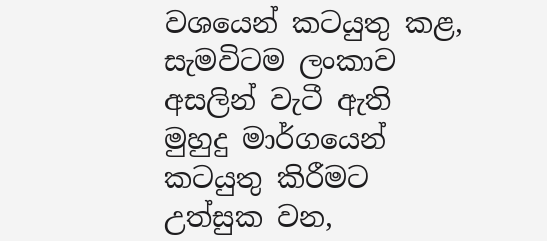වශයෙන් කටයුතු කළ, සැමවිටම ලංකාව අසලින් වැටී ඇති මුහුදු මාර්ගයෙන් කටයුතු කිරීමට උත්සුක වන,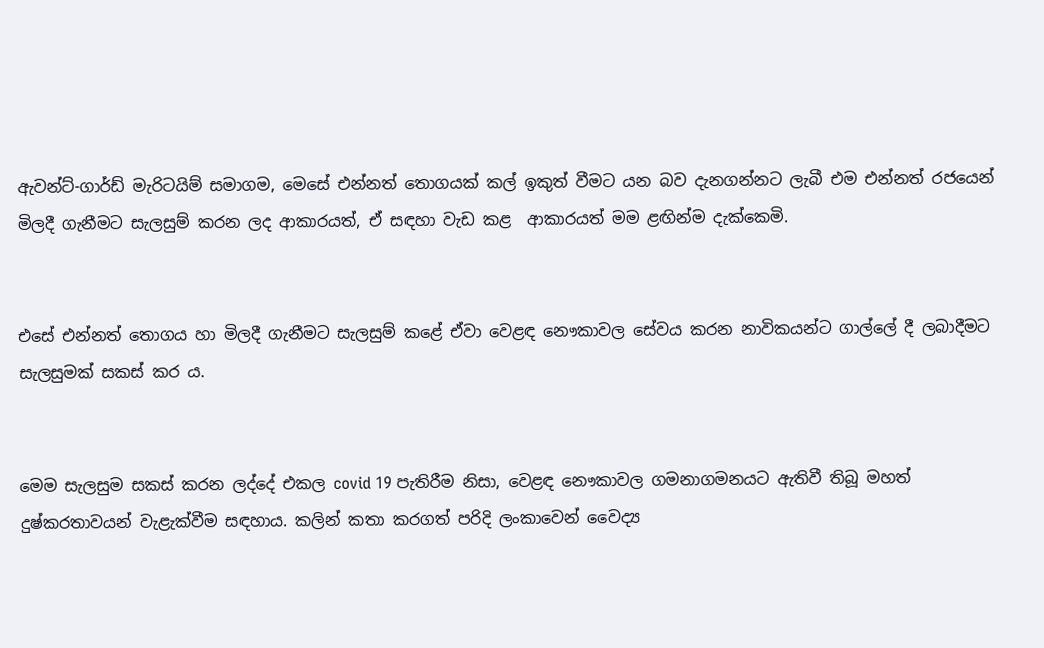ඇවන්ට්-ගාර්ඩ් මැරිටයිම් සමාගම, මෙසේ එන්නත් තොගයක් කල් ඉකුත් වීමට යන බව දැනගන්නට ලැබී එම එන්නත් රජයෙන් මිලදී ගැනීමට සැලසුම් කරන ලද ආකාරයත්, ඒ සඳහා වැඩ කළ  ආකාරයත් මම ළඟින්ම දැක්කෙමි.


එසේ එන්නත් තොගය හා මිලදී ගැනීමට සැලසුම් කළේ ඒවා වෙළඳ නෞකාවල සේවය කරන නාවිකයන්ට ගාල්ලේ දී ලබාදීමට සැලසුමක් සකස් කර ය.


මෙම සැලසුම සකස් කරන ලද්දේ එකල covid 19 පැතිරීම නිසා, වෙළඳ නෞකාවල ගමනාගමනයට ඇතිවී තිබූ මහත් දුෂ්කරතාවයන් වැළැක්වීම සඳහාය. කලින් කතා කරගත් පරිදි ලංකාවෙන් වෛද්‍ය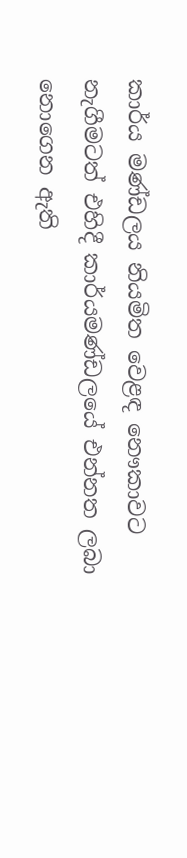කාර්ය මණ්ඩලය නියමිත වෙළඳ නෞකාවට නැගීමටත් එහිදී කාර්යමණ්ඩලයේ එන්නත ලබා නොගෙන ඇති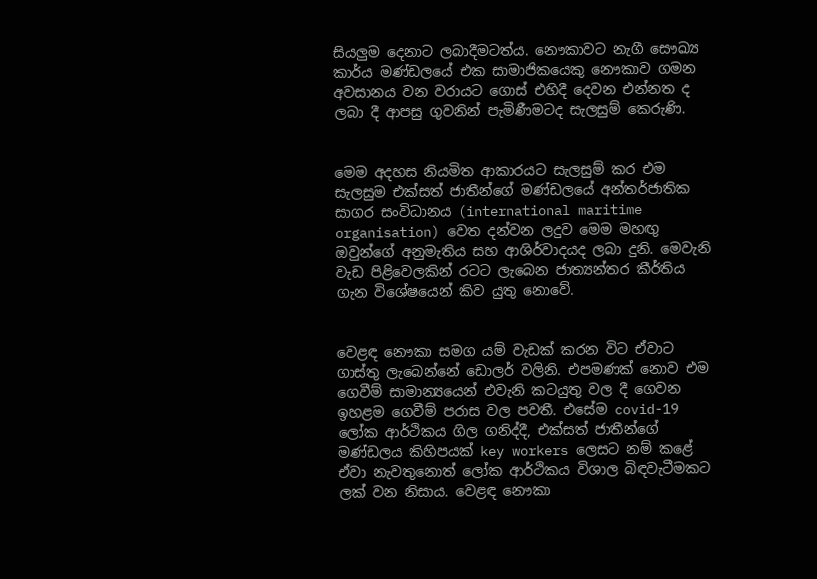සියලුම දෙනාට ලබාදීමටත්ය. නෞකාවට නැගී සෞඛ්‍ය කාර්ය මණ්ඩලයේ එක සාමාජිකයෙකු නෞකාව ගමන අවසානය වන වරායට ගොස් එහිදී දෙවන එන්නත ද ලබා දී ආපසු ගුවනින් පැමිණීමටද සැලසුම් කෙරුණි.


මෙම අදහස නියමිත ආකාරයට සැලසුම් කර එම සැලසුම එක්සත් ජාතීන්ගේ මණ්ඩලයේ අන්තර්ජාතික සාගර සංවිධානය (international maritime organisation) වෙත දන්වන ලදුව මෙම මහඟු ඔවුන්ගේ අනුමැතිය සහ ආශිර්වාදයද ලබා දුනි. මෙවැනි වැඩ පිළිවෙලකින් රටට ලැබෙන ජාත්‍යන්තර කීර්තිය ගැන විශේෂයෙන් කිව යුතු නොවේ.


වෙළඳ නෞකා සමග යම් වැඩක් කරන විට ඒවාට ගාස්තු ලැබෙන්නේ ඩොලර් වලිනි. එපමණක් නොව එම ගෙවීම් සාමාන්‍යයෙන් එවැනි කටයුතු වල දී ගෙවන ඉහළම ගෙවීම් පරාස වල පවතී. එසේම covid-19 ලෝක ආර්ථිකය ගිල ගනිද්දී, එක්සත් ජාතීන්ගේ මණ්ඩලය කිහිපයක් key workers ලෙසට නම් කළේ ඒවා නැවතුනොත් ලෝක ආර්ථිකය විශාල බිඳවැටීමකට ලක් වන නිසාය. වෙළඳ නෞකා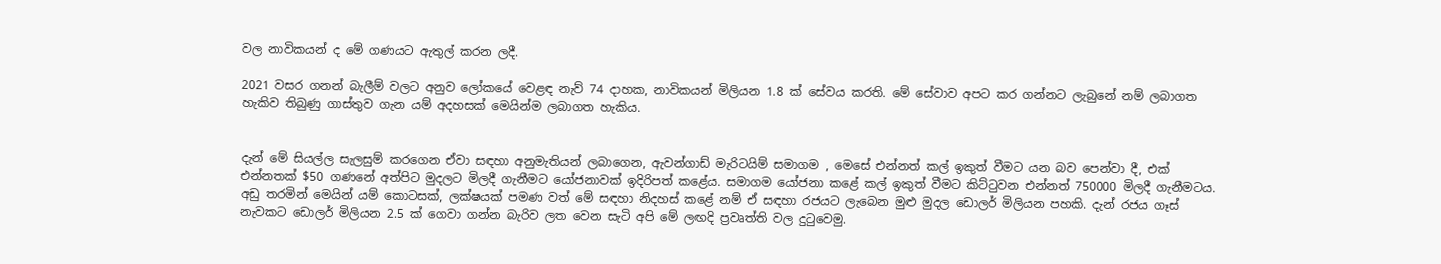වල නාවිකයන් ද මේ ගණයට ඇතුල් කරන ලදී.

2021 වසර ගනන් බැලීම් වලට අනුව ලෝකයේ වෙළඳ නැව් 74 දාහක, නාවිකයන් මිලියන 1.8 ක් සේවය කරති. මේ සේවාව අපට කර ගන්නට ලැබුනේ නම් ලබාගත හැකිව තිබුණු ගාස්තුව ගැන යම් අදහසක් මෙයින්ම ලබාගත හැකිය.


දැන් මේ සියල්ල සැලසුම් කරගෙන ඒවා සඳහා අනුමැතියන් ලබාගෙන, ඇවන්ගාඩ් මැරිටයිම් සමාගම , මෙසේ එන්නත් කල් ඉකුත් වීමට යන බව පෙන්වා දී, එක් එන්නතක් $50 ගණනේ අත්පිට මුදලට මිලදී ගැනීමට යෝජනාවක් ඉදිරිපත් කළේය. සමාගම යෝජනා කළේ කල් ඉකුත් වීමට කිට්ටුවන එන්නත් 750000 මිලදී ගැනීමටය. අඩු තරමින් මෙයින් යම් කොටසක්, ලක්ෂයක් පමණ වත් මේ සඳහා නිදහස් කළේ නම් ඒ සඳහා රජයට ලැබෙන මුළු මුදල ඩොලර් මිලියන පහකි. දැන් රජය ගෑස් නැවකට ඩොලර් මිලියන 2.5 ක් ගෙවා ගන්න බැරිව ලත වෙන සැටි අපි මේ ලඟදි ප්‍රවෘත්ති වල දුටුවෙමු.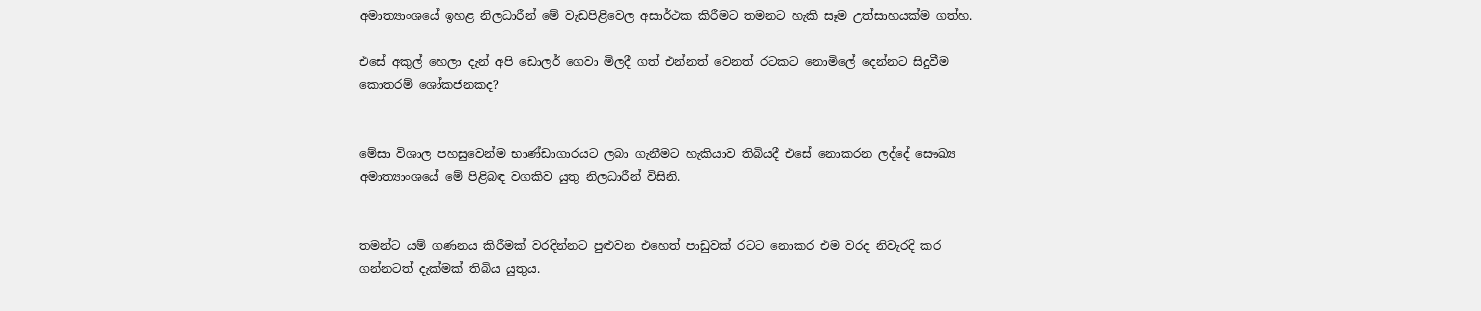අමාත්‍යාංශයේ ඉහළ නිලධාරීන් මේ වැඩපිළිවෙල අසාර්ථක කිරීමට තමනට හැකි සෑම උත්සාහයක්ම ගත්හ.

එසේ අකුල් හෙලා දැන් අපි ඩොලර් ගෙවා මිලදී ගත් එන්නත් වෙනත් රටකට නොමිලේ දෙන්නට සිදුවීම කොතරම් ශෝකජනකද?


මේසා විශාල පහසුවෙන්ම භාණ්ඩාගාරයට ලබා ගැනීමට හැකියාව තිබියදී එසේ නොකරන ලද්දේ සෞඛ්‍ය අමාත්‍යාංශයේ මේ පිළිබඳ වගකිව යුතු නිලධාරීන් විසිනි.


තමන්ට යම් ගණනය කිරීමක් වරදින්නට පුළුවන එහෙත් පාඩුවක් රටට නොකර එම වරද නිවැරදි කර ගන්නටත් දැක්මක් තිබිය යුතුය.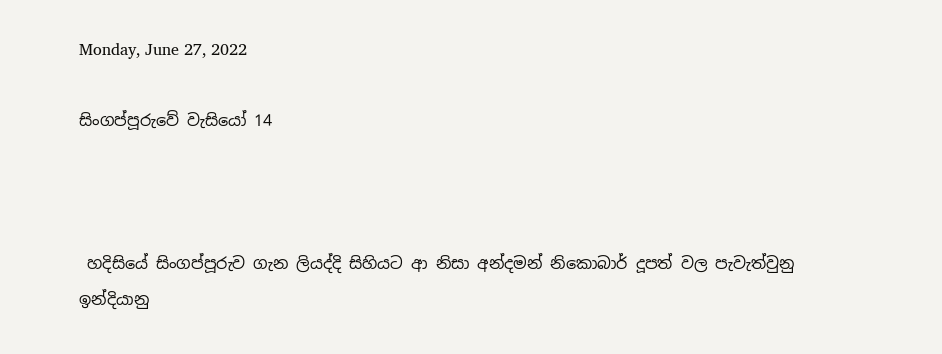Monday, June 27, 2022

සිංගප්පූරුවේ වැසියෝ 14



 හදිසියේ සිංගප්පූරුව ගැන ලියද්දි සිහියට ආ නිසා අන්දමන් නිකොබාර් දූපත් වල පැවැත්වුනු ඉන්දියානු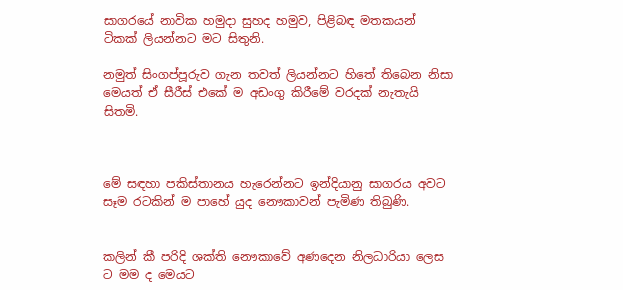සාගරයේ නාවික හමුදා සුහද හමුව, පිළිබඳ මතකයන් ටිකක් ලියන්නට මට සිතුනි.

නමුත් සිංගප්පූරුව ගැන තවත් ලියන්නට හිතේ තිබෙන නිසා මෙයත් ඒ සීරීස් එකේ ම අඩංගු කිරීමේ වරදක් නැතැයි සිතමි.



මේ සඳහා පකිස්තානය හැරෙන්නට ඉන්දියානු සාගරය අවට සෑම රටකින් ම පාහේ යුද නෞකාවන් පැමිණ තිබුණි.


කලින් කී පරිදි ශක්ති නෞකාවේ අණදෙන නිලධාරියා ලෙස ට මම ද මෙයට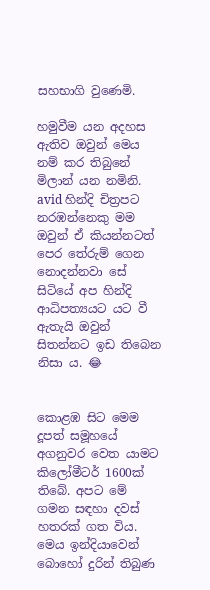සහභාගි වුණෙමි.

හමුවීම යන අදහස ඇතිව ඔවුන් මෙය නම් කර තිබුනේ මිලාන් යන නමිනි. avid හින්දි චිත්‍රපට නරඹන්නෙකු මම ඔවුන් ඒ කියන්නටත් පෙර තේරුම් ගෙන නොදන්නවා සේ සිටියේ අප හින්දි ආධිපත්‍යයට යට වී ඇතැයි ඔවුන් සිතන්නට ඉඩ තිබෙන නිසා ය. 😂


කොළඹ සිට මෙම දූපත් සමූහයේ අගනුවර වෙත යාමට කිලෝමීටර් 1600ක් තිබේ. අපට මේ ගමන සඳහා දවස් හතරක් ගත විය. මෙය ඉන්දියාවෙන් බොහෝ දුරින් තිබුණ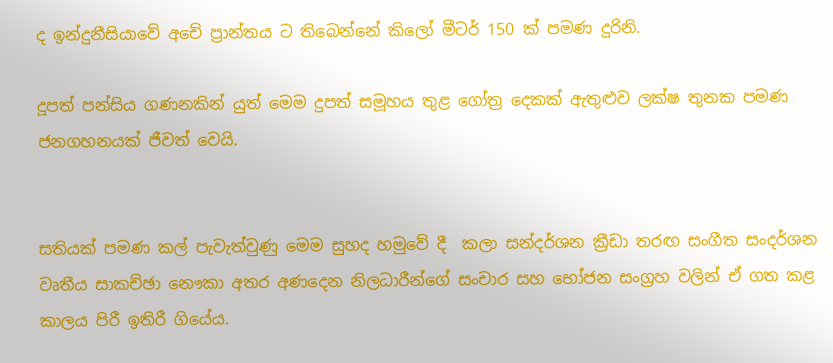ද ඉන්දුනීසියාවේ අචේ ප්‍රාන්තය ට තිබෙන්නේ කිලෝ මීටර් 150 ක් පමණ දුරිනි.

දූපත් පන්සිය ගණනකින් යුත් මෙම දුපත් සමූහය තුළ ගෝත්‍ර දෙකක් ඇතුළුව ලක්ෂ තුනක පමණ ජනගහනයක් ජීවත් වෙයි.


සතියක් පමණ කල් පැවැත්වුණු මෙම සුහද හමුවේ දී  කලා සන්දර්ශන ක්‍රීඩා තරඟ සංගීත සංදර්ශන වෘතීය සාකච්ඡා නෞකා අතර අණදෙන නිලධාරීන්ගේ සංචාර සහ භෝජන සංග්‍රහ වලින් ඒ ගත කළ කාලය පිරී ඉතිරී ගියේය.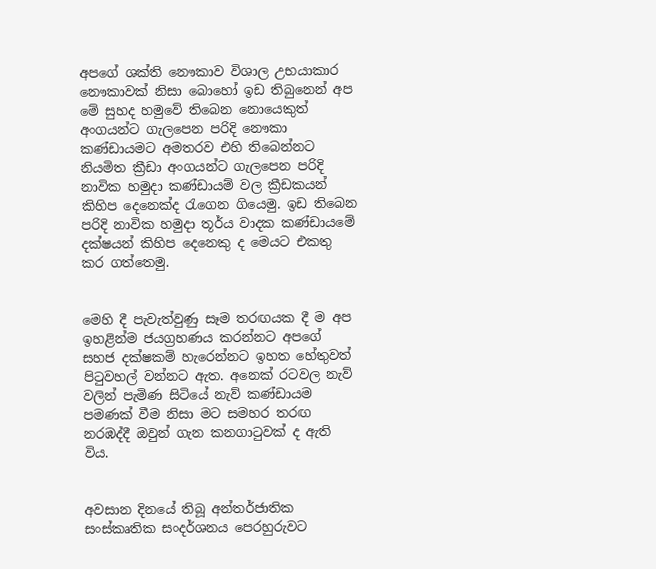අපගේ ශක්ති නෞකාව විශාල උභයාකාර නෞකාවක් නිසා බොහෝ ඉඩ තිබුනෙන් අප මේ සුහද හමුවේ තිබෙන නොයෙකුත් අංගයන්ට ගැලපෙන පරිදි නෞකා කණ්ඩායමට අමතරව එහි තිබෙන්නට නියමිත ක්‍රීඩා අංගයන්ට ගැලපෙන පරිදි නාවික හමුදා කණ්ඩායම් වල ක්‍රීඩකයන් කිහිප දෙනෙක්ද රැගෙන ගියෙමු. ඉඩ තිබෙන පරිදි නාවික හමුදා තූර්ය වාදක කණ්ඩායමේ දක්ෂයන් කිහිප දෙනෙකු ද මෙයට එකතු කර ගත්තෙමු.


මෙහි දී පැවැත්වුණු සෑම තරඟයක දී ම අප ඉහළින්ම ජයග්‍රහණය කරන්නට අපගේ සහජ දක්ෂකම් හැරෙන්නට ඉහත හේතුවත් පිටුවහල් වන්නට ඇත. අනෙක් රටවල නැව් වලින් පැමිණ සිටියේ නැව් කණ්ඩායම පමණක් වීම නිසා මට සමහර තරඟ නරඹද්දී ඔවුන් ගැන කනගාටුවක් ද ඇති විය.


අවසාන දිනයේ තිබූ අන්තර්ජාතික සංස්කෘතික සංදර්ශනය පෙරහුරුවට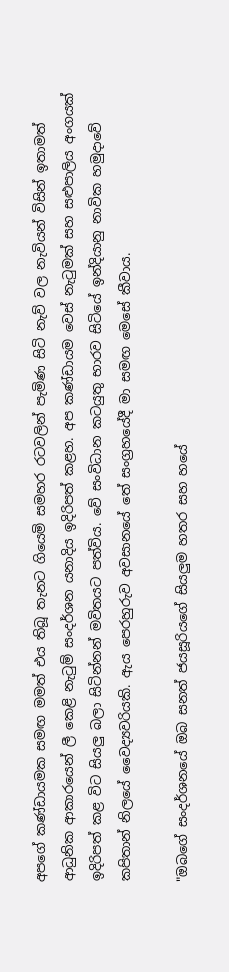අපගේ කණ්ඩායමක සමඟ මමත් එය තිබූ තැනට ගියෙමි සමහර රටවලින් පැමිණ සිටි නැව් වල නැවියන් විසින් ඉතාමත් ආධුනික ආකාරයෙන් ලී කෙළි නැටුම් සංදර්ශන යනාදිය ඉදිරිපත් කළහ. අප කණ්ඩායම වෙස් නැටුමක් සහ සළුපාලිය අංගයක් ඉදිරිපත් කළ විට සියලු බලා සිටින්නන් මවිතයට පත්විය. වේ සංවිධාන කටයුතු භාරව සිටියේ ඉන්දියානු නාවික හමුදාවේ කපිතාන් නිලයේ වෛද්‍යවරියකි. ඇය පෙරහුරුව අවසානයේ තේ සංග්‍රහයේදී මා සමඟ මෙසේ කීවාය.

"ඔබගේ සංදර්ශනයේ ඔබ සනත් ජයසූරියගේ සියලුම හතර සහ හයේ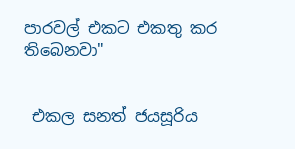පාරවල් එකට එකතු කර තිබෙනවා"


 එකල සනත් ජයසූරිය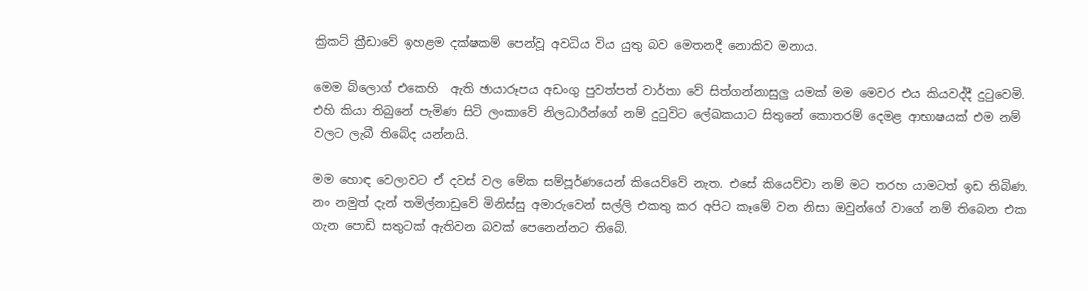ක්‍රිකට් ක්‍රීඩාවේ ඉහළම දක්ෂකම් පෙන්වූ අවධිය විය යුතු බව මෙතනදී නොකිව මනාය.

මෙම බ්ලොග් එකෙහි  ඇති ඡායාරූපය අඩංගු පුවත්පත් වාර්තා වේ සිත්ගන්නාසුලු යමක් මම මෙවර එය කියවද්දී දුටුවෙමි. එහි කියා තිබුනේ පැමිණ සිටි ලංකාවේ නිලධාරීන්ගේ නම් දුටුවිට ලේඛකයාට සිතුනේ කොතරම් දෙමළ ආභාෂයක් එම නම් වලට ලැබී තිබේද යන්නයි.

මම හොඳ වෙලාවට ඒ දවස් වල මේක සම්පූර්ණයෙන් කියෙව්වේ නැත. එසේ කියෙව්වා නම් මට තරහ යාමටත් ඉඩ තිබිණ. නං නමුත් දැන් තමිල්නාඩුවේ මිනිස්සු අමාරුවෙන් සල්ලි එකතු කර අපිට කෑමේ වන නිසා ඔවුන්ගේ වාගේ නම් තිබෙන එක ගැන පොඩි සතුටක් ඇතිවන බවක් පෙනෙන්නට තිබේ.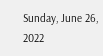Sunday, June 26, 2022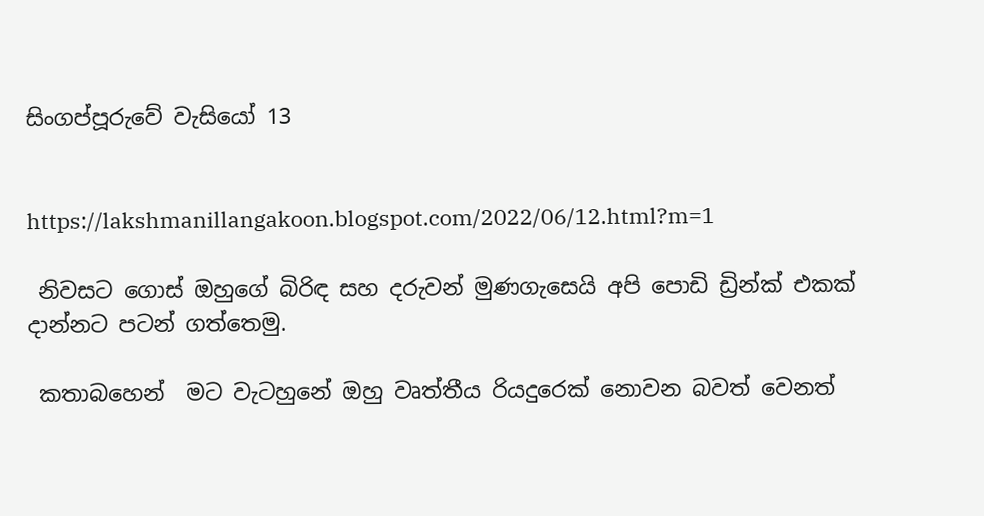සිංගප්පූරුවේ වැසියෝ 13


https://lakshmanillangakoon.blogspot.com/2022/06/12.html?m=1

 නිවසට ගොස් ඔහුගේ බිරිඳ සහ දරුවන් මුණගැසෙයි අපි පොඩි ඩ්‍රින්ක් එකක් දාන්නට පටන් ගත්තෙමු.

 කතාබහෙන්  මට වැටහුනේ ඔහු වෘත්තීය රියදුරෙක් නොවන බවත් වෙනත්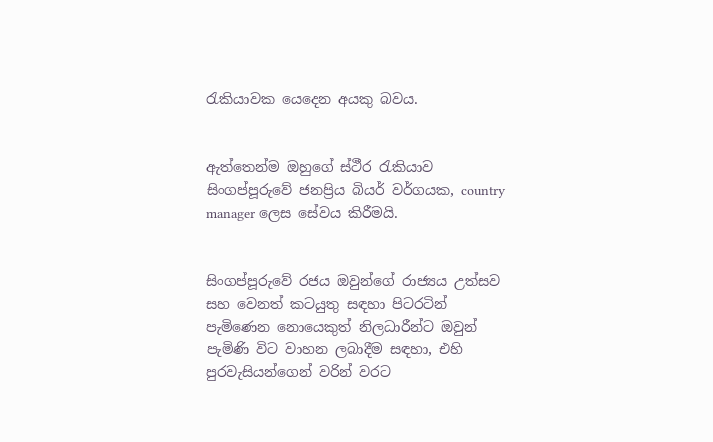රැකියාවක යෙදෙන අයකු බවය.


ඇත්තෙන්ම ඔහුගේ ස්ථීර රැකියාව සිංගප්පූරුවේ ජනප්‍රිය බියර් වර්ගයක, country manager ලෙස සේවය කිරීමයි.


සිංගප්පූරුවේ රජය ඔවුන්ගේ රාජ්‍යය උත්සව සහ වෙනත් කටයුතු සඳහා පිටරටින් පැමිණෙන නොයෙකුත් නිලධාරීන්ට ඔවුන් පැමිණි විට වාහන ලබාදීම සඳහා, එහි පුරවැසියන්ගෙන් වරින් වරට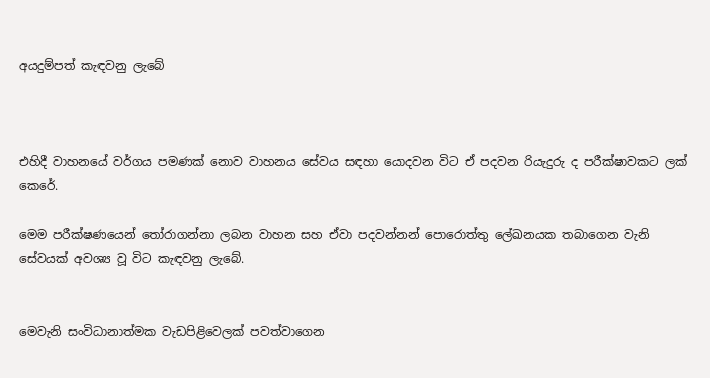අයදුම්පත් කැඳවනු ලැබේ



එහිදී වාහනයේ වර්ගය පමණක් නොව වාහනය සේවය සඳහා යොදවන විට ඒ පදවන රියැදුරු ද පරීක්ෂාවකට ලක් කෙරේ.

මෙම පරීක්ෂණයෙන් තෝරාගන්නා ලබන වාහන සහ ඒවා පදවන්නන් පොරොත්තු ලේඛනයක තබාගෙන වැනි සේවයක් අවශ්‍ය වූ විට කැඳවනු ලැබේ.


මෙවැනි සංවිධානාත්මක වැඩපිළිවෙලක් පවත්වාගෙන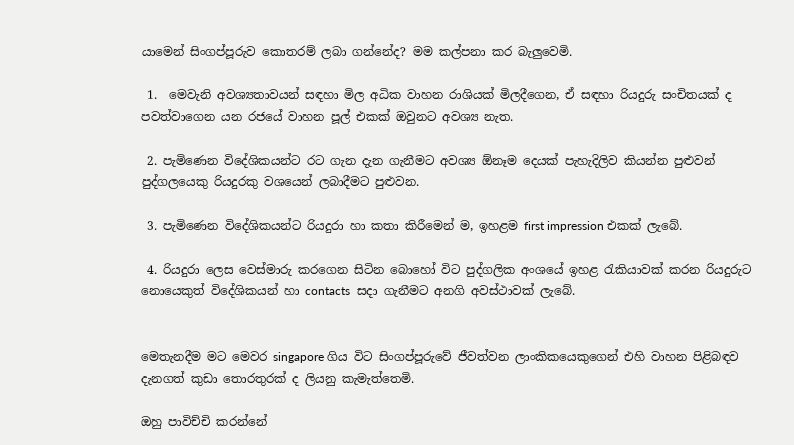යාමෙන් සිංගප්පූරුව කොතරම් ලබා ගන්නේද? මම කල්පනා කර බැලුවෙමි.

 1.  මෙවැනි අවශ්‍යතාවයන් සඳහා මිල අධික වාහන රාශියක් මිලදීගෙන, ඒ සඳහා රියදුරු සංචිතයක් ද පවත්වාගෙන යන රජයේ වාහන පූල් එකක් ඔවුනට අවශ්‍ය නැත.

 2. පැමිණෙන විදේශිකයන්ට රට ගැන දැන ගැනීමට අවශ්‍ය ඕනෑම දෙයක් පැහැදිලිව කියන්න පුළුවන් පුද්ගලයෙකු රියදුරකු වශයෙන් ලබාදීමට පුළුවන.

 3. පැමිණෙන විදේශිකයන්ට රියදුරා හා කතා කිරීමෙන් ම, ඉහළම first impression එකක් ලැබේ.

 4. රියදුරා ලෙස වෙස්මාරු කරගෙන සිටින බොහෝ විට පුද්ගලික අංශයේ ඉහළ රැකියාවක් කරන රියදුරුට නොයෙකුත් විදේශිකයන් හා contacts  සදා ගැනීමට අනගි අවස්ථාවක් ලැබේ.


මෙතැනදීම මට මෙවර singapore ගිය විට සිංගප්පූරුවේ ජීවත්වන ලාංකිකයෙකුගෙන් එහි වාහන පිළිබඳව දැනගත් කුඩා තොරතුරක් ද ලියනු කැමැත්තෙමි.

ඔහු පාවිච්චි කරන්නේ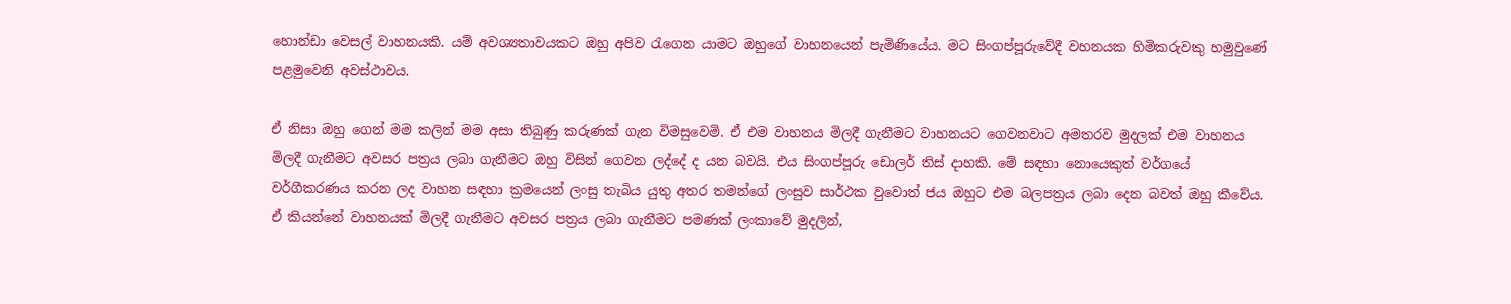හොන්ඩා වෙසල් වාහනයකි. යම් අවශ්‍යතාවයකට ඔහු අපිව රැගෙන යාමට ඔහුගේ වාහනයෙන් පැමිණියේය. මට සිංගප්පූරුවේදී වහනයක හිමිකරුවකු හමුවුණේ පළමුවෙනි අවස්ථාවය.

ඒ නිසා ඔහු ගෙන් මම කලින් මම අසා තිබුණු කරුණක් ගැන විමසුවෙමි. ඒ එම වාහනය මිලදී ගැනීමට වාහනයට ගෙවනවාට අමතරව මුදලක් එම වාහනය මිලදී ගැනීමට අවසර පත්‍රය ලබා ගැනීමට ඔහු විසින් ගෙවන ලද්දේ ද යන බවයි. එය සිංගප්පූරු ඩොලර් තිස් දාහකි. මේ සඳහා නොයෙකුත් වර්ගයේ වර්ගීකරණය කරන ලද වාහන සඳහා ක්‍රමයෙන් ලංසු තැබිය යුතු අතර තමන්ගේ ලංසුව සාර්ථක වුවොත් ජය ඔහුට එම බලපත්‍රය ලබා දෙන බවත් ඔහු කීවේය. ඒ කියන්නේ වාහනයක් මිලදී ගැනීමට අවසර පත්‍රය ලබා ගැනීමට පමණක් ලංකාවේ මුදලින්,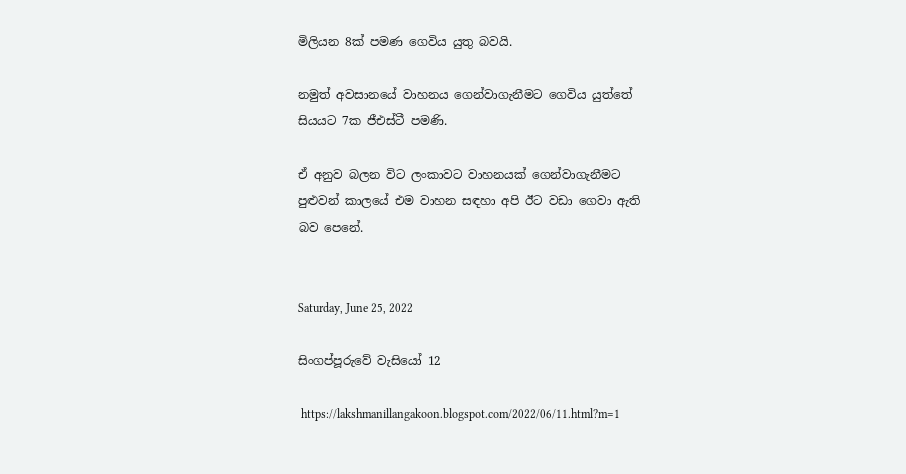මිලියන 8ක් පමණ ගෙවිය යුතු බවයි.

නමුත් අවසානයේ වාහනය ගෙන්වාගැනීමට ගෙවිය යුත්තේ සියයට 7ක ජීඑස්ටී පමණි.

ඒ අනුව බලන විට ලංකාවට වාහනයක් ගෙන්වාගැනීමට පුළුවන් කාලයේ එම වාහන සඳහා අපි ඊට වඩා ගෙවා ඇති බව පෙනේ.


Saturday, June 25, 2022

සිංගප්පූරුවේ වැසියෝ 12

 https://lakshmanillangakoon.blogspot.com/2022/06/11.html?m=1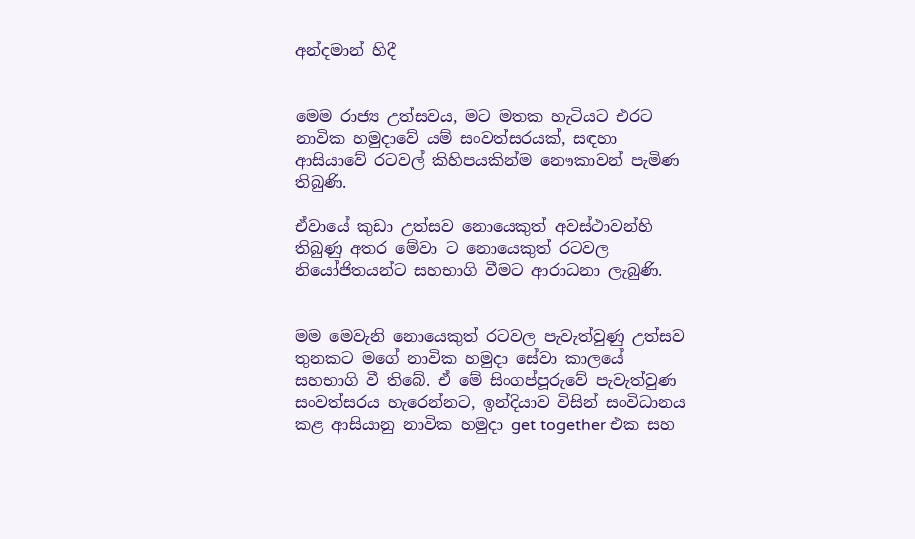අන්දමාන් හිදී


මෙම රාජ්‍ය උත්සවය, මට මතක හැටියට එරට නාවික හමුදාවේ යම් සංවත්සරයක්, සඳහා ආසියාවේ රටවල් කිහිපයකින්ම නෞකාවන් පැමිණ  තිබුණි.

ඒවායේ කුඩා උත්සව නොයෙකුත් අවස්ථාවන්හි තිබුණු අතර මේවා ට නොයෙකුත් රටවල නියෝජිතයන්ට සහභාගි වීමට ආරාධනා ලැබුණි.


මම මෙවැනි නොයෙකුත් රටවල පැවැත්වුණු උත්සව තුනකට මගේ නාවික හමුදා සේවා කාලයේ සහභාගි වී තිබේ. ඒ මේ සිංගප්පූරුවේ පැවැත්වුණ සංවත්සරය හැරෙන්නට, ඉන්දියාව විසින් සංවිධානය කළ ආසියානු නාවික හමුදා get together එක සහ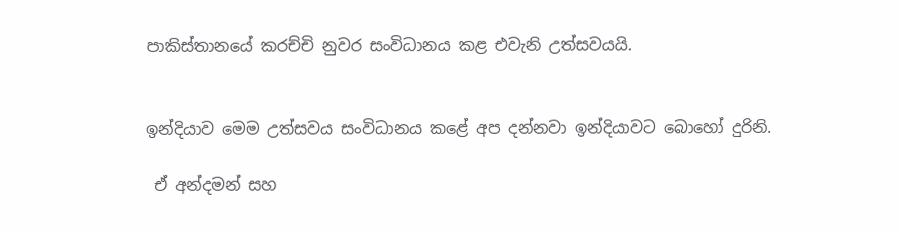පාකිස්තානයේ කරච්චි නුවර සංවිධානය කළ එවැනි උත්සවයයි.


ඉන්දියාව මෙම උත්සවය සංවිධානය කළේ අප දන්නවා ඉන්දියාවට බොහෝ දුරිනි.

 ඒ අන්දමන් සහ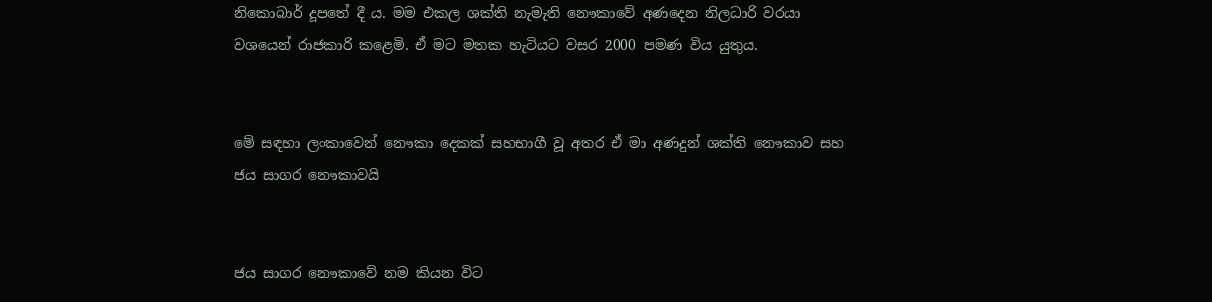නිකොබාර් දූපතේ දී ය. මම එකල ශක්ති නැමැති නෞකාවේ අණදෙන නිලධාරි වරයා වශයෙන් රාජකාරි කළෙමි. ඒ මට මතක හැටියට වසර 2000 පමණ විය යුතුය.


මේ සඳහා ලංකාවෙන් නෞකා දෙකක් සහභාගී වූ අතර ඒ මා අණදුන් ශක්ති නෞකාව සහ ජය සාගර නෞකාවයි


ජය සාගර නෞකාවේ නම කියන විට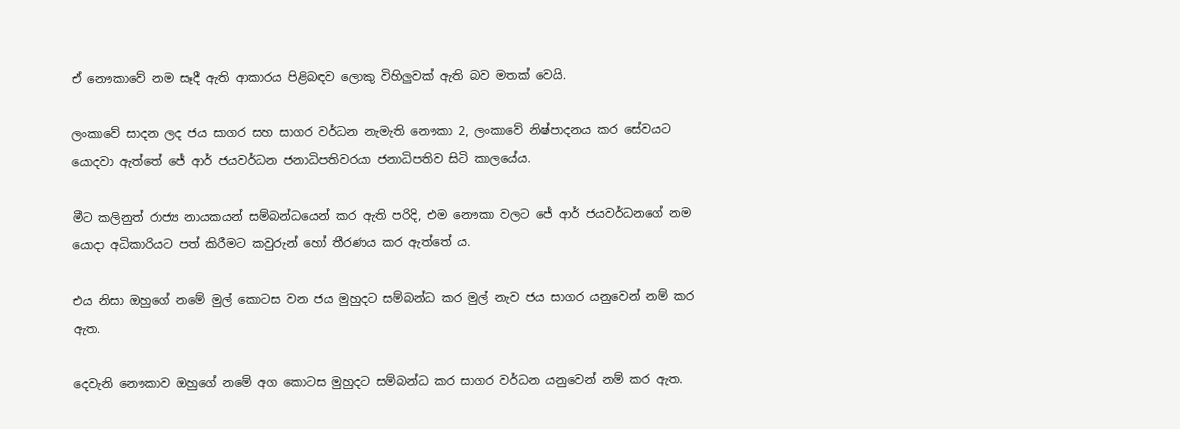ඒ නෞකාවේ නම සෑදී ඇති ආකාරය පිළිබඳව ලොකු විහිලුවක් ඇති බව මතක් වෙයි.

ලංකාවේ සාදන ලද ජය සාගර සහ සාගර වර්ධන නැමැති නෞකා 2, ලංකාවේ නිෂ්පාදනය කර සේවයට යොදවා ඇත්තේ ජේ ආර් ජයවර්ධන ජනාධිපතිවරයා ජනාධිපතිව සිටි කාලයේය.

මීට කලිනුත් රාජ්‍ය නායකයන් සම්බන්ධයෙන් කර ඇති පරිදි, එම නෞකා වලට ජේ ආර් ජයවර්ධනගේ නම යොදා අධිකාරියට පත් කිරීමට කවුරුන් හෝ තීරණය කර ඇත්තේ ය.

එය නිසා ඔහුගේ නමේ මුල් කොටස වන ජය මුහුදට සම්බන්ධ කර මුල් නැව ජය සාගර යනුවෙන් නම් කර ඇත.

දෙවැනි නෞකාව ඔහුගේ නමේ අග කොටස මුහුදට සම්බන්ධ කර සාගර වර්ධන යනුවෙන් නම් කර ඇත.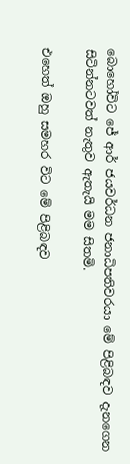බොහෝවිට ජේ ආර් ජයවර්ධන ජනාධිපතිවරයා මේ පිළිබඳව දැනගෙන සිටින්නටවත් නැතුව ඇතැයි මම සිතමි.

එහෙත් ඔහු සමහර විට මේ පිළිබඳව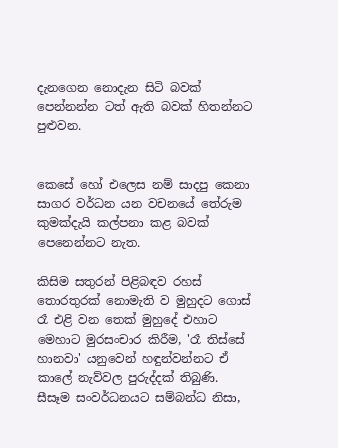දැනගෙන නොදැන සිටි බවක් පෙන්නන්න ටත් ඇති බවක් හිතන්නට පුළුවන.


කෙසේ හෝ එලෙස නම් සාදපු කෙනා සාගර වර්ධන යන වචනයේ තේරුම කුමක්දැයි කල්පනා කළ බවක් පෙනෙන්නට නැත.

කිසිම සතුරන් පිළිබඳව රහස් තොරතුරක් නොමැති ව මුහුදට ගොස් රෑ එළි වන තෙක් මුහුදේ එහාට මෙහාට මුරසංචාර කිරීම, 'රෑ තිස්සේ හානවා' යනුවෙන් හඳුන්වන්නට ඒ කාලේ නැව්වල පුරුද්දක් තිබුණි. සීසෑම සංවර්ධනයට සම්බන්ධ නිසා,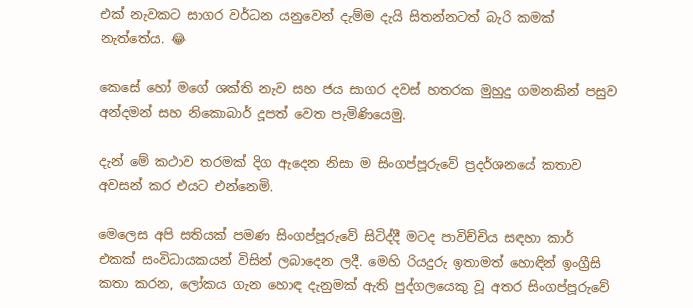එක් නැවකට සාගර වර්ධන යනුවෙන් දැම්ම දැයි සිතන්නටත් බැරි කමක් නැත්තේය. 😂

කෙසේ හෝ මගේ ශක්ති නැව සහ ජය සාගර දවස් හතරක මුහුදු ගමනකින් පසුව අන්දමන් සහ නිකොබාර් දූපත් වෙත පැමිණියෙමු.

දැන් මේ කථාව තරමක් දිග ඇදෙන නිසා ම සිංගප්පූරුවේ ප්‍රදර්ශනයේ කතාව අවසන් කර එයට එන්නෙමි.

මෙලෙස අපි සතියක් පමණ සිංගප්පූරුවේ සිටිද්දී මටද පාවිච්චිය සඳහා කාර් එකක් සංවිධායකයන් විසින් ලබාදෙන ලදී. මෙහි රියදුරු ඉතාමත් හොඳින් ඉංග්‍රීසි කතා කරන, ලෝකය ගැන හොඳ දැනුමක් ඇති පුද්ගලයෙකු වූ අතර සිංගප්පූරුවේ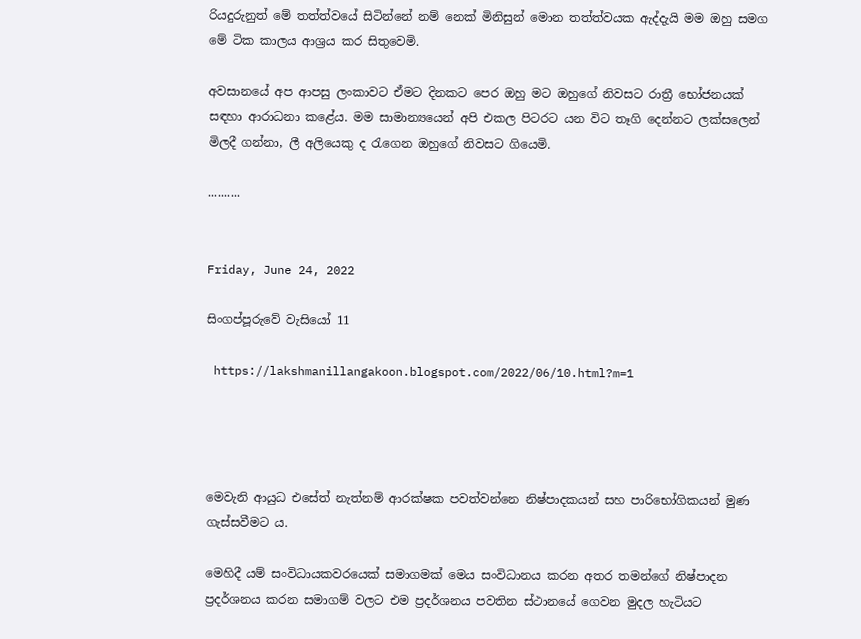රියදුරුනුත් මේ තත්ත්වයේ සිටින්නේ නම් නෙක් මිනිසුන් මොන තත්ත්වයක ඇද්දැයි මම ඔහු සමග මේ ටික කාලය ආශ්‍රය කර සිතුවෙමි.

අවසානයේ අප ආපසු ලංකාවට ඒමට දිනකට පෙර ඔහු මට ඔහුගේ නිවසට රාත්‍රී භෝජනයක් සඳහා ආරාධනා කළේය. මම සාමාන්‍යයෙන් අපි එකල පිටරට යන විට තෑගි දෙන්නට ලක්සලෙන් මිලදී ගන්නා, ලී අලියෙකු ද රැගෙන ඔහුගේ නිවසට ගියෙමි.

..........


Friday, June 24, 2022

සිංගප්පූරුවේ වැසියෝ 11

 https://lakshmanillangakoon.blogspot.com/2022/06/10.html?m=1




මෙවැනි ආයුධ එසේත් නැත්නම් ආරක්ෂක පවත්වන්නෙ නිෂ්පාදකයන් සහ පාරිභෝගිකයන් මුණ ගැස්සවීමට ය.

මෙහිදී යම් සංවිධායකවරයෙක් සමාගමක් මෙය සංවිධානය කරන අතර තමන්ගේ නිෂ්පාදන ප්‍රදර්ශනය කරන සමාගම් වලට එම ප්‍රදර්ශනය පවතින ස්ථානයේ ගෙවන මුදල හැටියට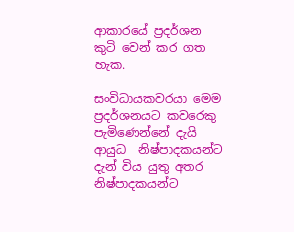ආකාරයේ ප්‍රදර්ශන කුටි වෙන් කර ගත හැක.

සංවිධායකවරයා මෙම ප්‍රදර්ශනයට කවරෙකු පැමිණෙන්නේ දැයි ආයුධ  නිෂ්පාදකයන්ට දැන් විය යුතු අතර නිෂ්පාදකයන්ට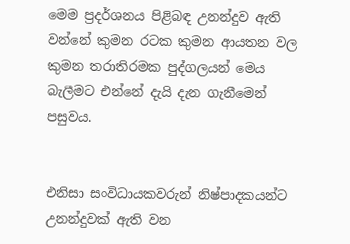මෙම ප්‍රදර්ශනය පිළිබඳ උනන්දුව ඇති වන්නේ කුමන රටක කුමන ආයතන වල කුමන තරාතිරමක පුද්ගලයන් මෙය බැලීමට එන්නේ දැයි දැන ගැනීමෙන් පසුවය.


එනිසා සංවිධායකවරුන් නිෂ්පාදකයන්ට උනන්දුවක් ඇති වන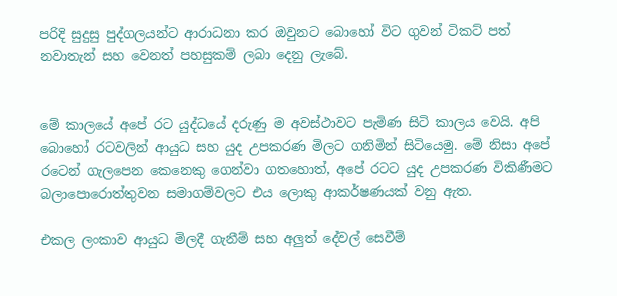පරිදි සුදුසු පුද්ගලයන්ට ආරාධනා කර ඔවුනට බොහෝ විට ගුවන් ටිකට් පත් නවාතැන් සහ වෙනත් පහසුකම් ලබා දෙනු ලැබේ.


මේ කාලයේ අපේ රට යුද්ධයේ දරුණු ම අවස්ථාවට පැමිණ සිටි කාලය වෙයි. අපි බොහෝ රටවලින් ආයුධ සහ යුද උපකරණ මිලට ගනිමින් සිටියෙමු. මේ නිසා අපේ රටෙන් ගැලපෙන කෙනෙකු ගෙන්වා ගතහොත්, අපේ රටට යුද උපකරණ විකිණීමට බලාපොරොත්තුවන සමාගම්වලට එය ලොකු ආකර්ෂණයක් වනු ඇත.

එකල ලංකාව ආයුධ මිලදී ගැනීම් සහ අලුත් දේවල් සෙවීම්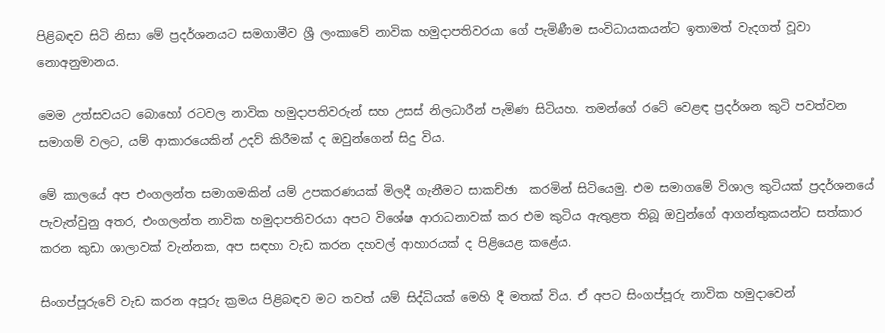පිළිබඳව සිටි නිසා මේ ප්‍රදර්ශනයට සමගාමීව ශ්‍රී ලංකාවේ නාවික හමුදාපතිවරයා ගේ පැමිණීම සංවිධායකයන්ට ඉතාමත් වැදගත් වූවා නොඅනුමානය.

මෙම උත්සවයට බොහෝ රටවල නාවික හමුදාපතිවරුන් සහ උසස් නිලධාරීන් පැමිණ සිටියහ. තමන්ගේ රටේ වෙළඳ ප්‍රදර්ශන කුටි පවත්වන සමාගම් වලට, යම් ආකාරයෙකින් උදව් කිරීමක් ද ඔවුන්ගෙන් සිදු විය.

මේ කාලයේ අප එංගලන්ත සමාගමකින් යම් උපකරණයක් මිලදී ගැනීමට සාකච්ඡා  කරමින් සිටියෙමු. එම සමාගමේ විශාල කුටියක් ප්‍රදර්ශනයේ පැවැත්වුනු අතර, එංගලන්ත නාවික හමුදාපතිවරයා අපට විශේෂ ආරාධනාවක් කර එම කුටිය ඇතුළත තිබූ ඔවුන්ගේ ආගන්තුකයන්ට සත්කාර කරන කුඩා ශාලාවක් වැන්නක, අප සඳහා වැඩ කරන දහවල් ආහාරයක් ද පිළියෙළ කළේය.

සිංගප්පූරුවේ වැඩ කරන අපූරු ක්‍රමය පිළිබඳව මට තවත් යම් සිද්ධියක් මෙහි දී මතක් විය. ඒ අපට සිංගප්පූරු නාවික හමුදාවෙන්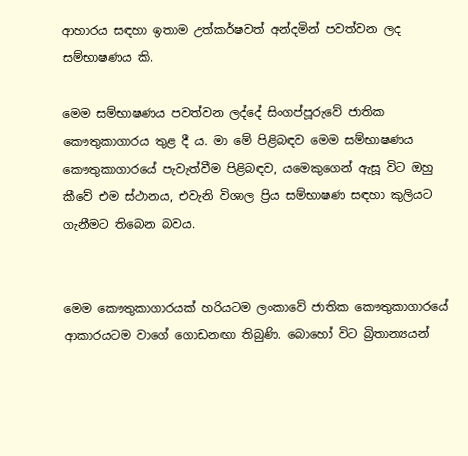ආහාරය සඳහා ඉතාම උත්කර්ෂවත් අන්දමින් පවත්වන ලද සම්භාෂණය කි.

මෙම සම්භාෂණය පවත්වන ලද්දේ සිංගප්පූරුවේ ජාතික කෞතුකාගාරය තුළ දී ය. මා මේ පිළිබඳව මෙම සම්භාෂණය කෞතුකාගාරයේ පැවැත්වීම පිළිබඳව, යමෙකුගෙන් ඇසූ විට ඔහු කීවේ එම ස්ථානය, එවැනි විශාල ප්‍රිය සම්භාෂණ සඳහා කුලියට ගැනීමට තිබෙන බවය.


මෙම කෞතුකාගාරයක් හරියටම ලංකාවේ ජාතික කෞතුකාගාරයේ ආකාරයටම වාගේ ගොඩනඟා තිබුණි. බොහෝ විට බ්‍රිතාන්‍යයන්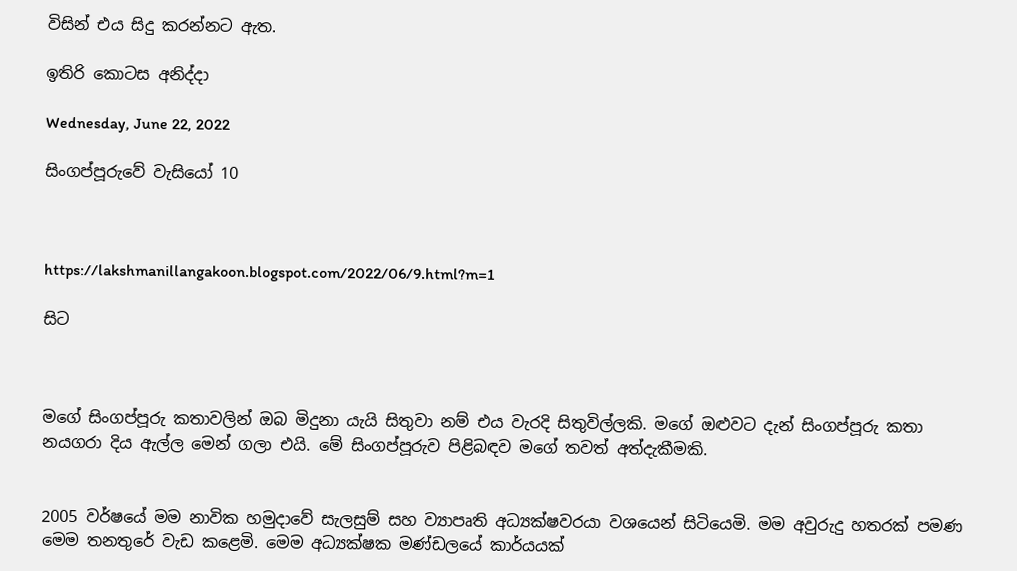විසින් එය සිදු කරන්නට ඇත.

ඉතිරි කොටස අනිද්දා

Wednesday, June 22, 2022

සිංගප්පූරුවේ වැසියෝ 10



https://lakshmanillangakoon.blogspot.com/2022/06/9.html?m=1

සිට



මගේ සිංගප්පූරු කතාවලින් ඔබ මිදුනා යැයි සිතුවා නම් එය වැරදි සිතුවිල්ලකි. මගේ ඔළුවට දැන් සිංගප්පූරු කතා නයගරා දිය ඇල්ල මෙන් ගලා එයි. මේ සිංගප්පූරුව පිළිබඳව මගේ තවත් අත්දැකීමකි.


2005 වර්ෂයේ මම නාවික හමුදාවේ සැලසුම් සහ ව්‍යාපෘති අධ්‍යක්ෂවරයා වශයෙන් සිටියෙමි. මම අවුරුදු හතරක් පමණ මෙම තනතුරේ වැඩ කළෙමි. මෙම අධ්‍යක්ෂක මණ්ඩලයේ කාර්යයක්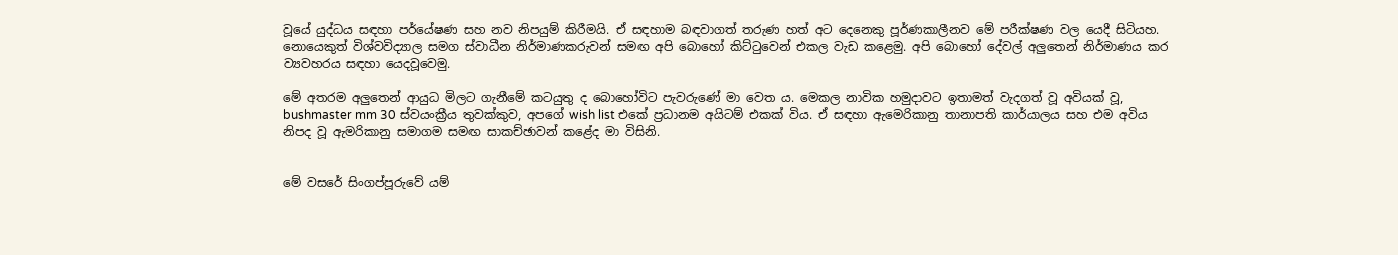වූයේ යුද්ධය සඳහා පර්යේෂණ සහ නව නිපයුම් කිරීමයි. ඒ සඳහාම බඳවාගත් තරුණ හත් අට දෙනෙකු පූර්ණකාලීනව මේ පරීක්ෂණ වල යෙදී සිටියහ. නොයෙකුත් විශ්වවිද්‍යාල සමග ස්වාධීන නිර්මාණකරුවන් සමඟ අපි බොහෝ කිට්ටුවෙන් එකල වැඩ කළෙමු. අපි බොහෝ දේවල් අලුතෙන් නිර්මාණය කර ව්‍යවහරය සඳහා යෙදවූවෙමු.

මේ අතරම අලුතෙන් ආයුධ මිලට ගැනීමේ කටයුතු ද බොහෝවිට පැවරුණේ මා වෙත ය. මෙකල නාවික හමුදාවට ඉතාමත් වැදගත් වූ අවියක් වූ, bushmaster mm 30 ස්වයංක්‍රීය තුවක්කුව, අපගේ wish list එකේ ප්‍රධානම අයිටම් එකක් විය. ඒ සඳහා ඇමෙරිකානු තානාපති කාර්යාලය සහ එම අවිය නිපද වූ ඇමරිකානු සමාගම සමඟ සාකච්ඡාවන් කළේද මා විසිනි.


මේ වසරේ සිංගප්පූරුවේ යම්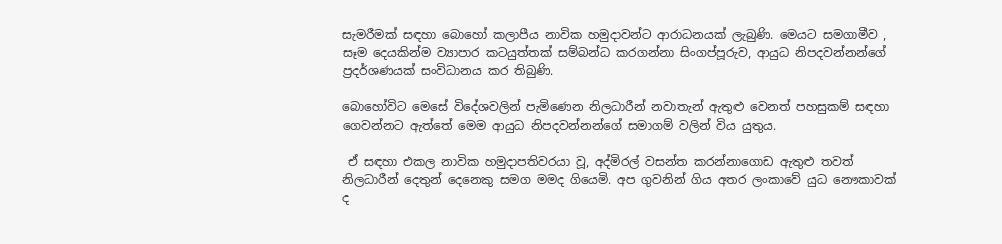සැමරීමක් සඳහා බොහෝ කලාපීය නාවික හමුදාවන්ට ආරාධනයක් ලැබුණි. මෙයට සමගාමීව , සෑම දෙයකින්ම ව්‍යාපාර කටයුත්තක් සම්බන්ධ කරගන්නා සිංගප්පූරුව, ආයුධ නිපදවන්නන්ගේ ප්‍රදර්ශණයක් සංවිධානය කර තිබුණි.

බොහෝවිට මෙසේ විදේශවලින් පැමිණෙන නිලධාරීන් නවාතැන් ඇතුළු වෙනත් පහසුකම් සඳහා ගෙවන්නට ඇත්තේ මෙම ආයුධ නිපදවන්නන්ගේ සමාගම් වලින් විය යුතුය.

 ඒ සඳහා එකල නාවික හමුදාපතිවරයා වූ, අද්මිරල් වසන්ත කරන්නාගොඩ ඇතුළු තවත් නිලධාරීන් දෙතුන් දෙනෙකු සමග මමද ගියෙමි. අප ගුවනින් ගිය අතර ලංකාවේ යුධ නෞකාවක් ද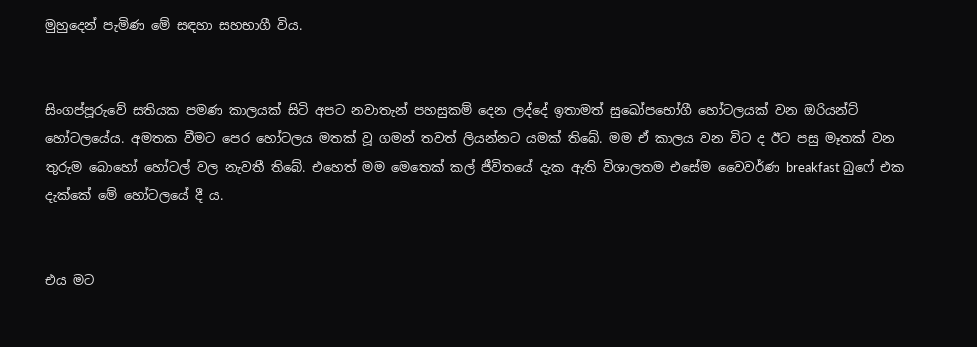මුහුදෙන් පැමිණ මේ සඳහා සහභාගී විය.


සිංගප්පූරුවේ සතියක පමණ කාලයක් සිටි අපට නවාතැන් පහසුකම් දෙන ලද්දේ ඉතාමත් සුඛෝපභෝගී හෝටලයක් වන ඔරියන්ට් හෝටලයේය. අමතක වීමට පෙර හෝටලය මතක් වූ ගමන් තවත් ලියන්නට යමක් තිබේ. මම ඒ කාලය වන විට ද ඊට පසු මෑතක් වන තුරුම බොහෝ හෝටල් වල නැවතී තිබේ. එහෙත් මම මෙතෙක් කල් ජීවිතයේ දැක ඇති විශාලතම එසේම වෛවර්ණ breakfast බුෆේ එක දැක්කේ මේ හෝටලයේ දී ය.


එය මට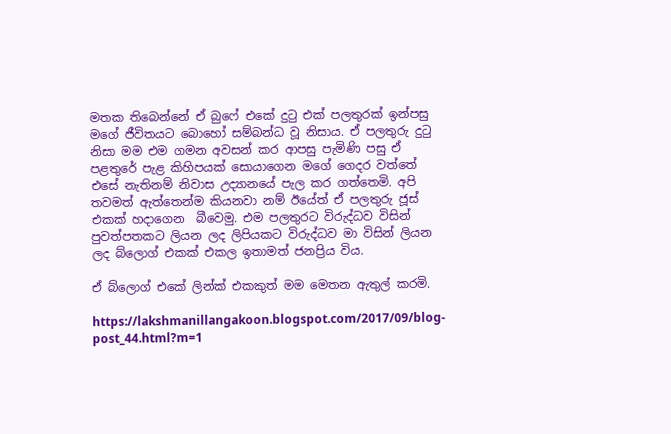මතක තිබෙන්නේ ඒ බුෆේ එකේ දුටු එක් පලතුරක් ඉන්පසු මගේ ජීවිතයට බොහෝ සම්බන්ධ වූ නිසාය. ඒ පලතුරු දුටු නිසා මම එම ගමන අවසන් කර ආපසු පැමිණි පසු ඒ පළතුරේ පැළ කිහිපයක් සොයාගෙන මගේ ගෙදර වත්තේ එසේ නැතිනම් නිවාස උද්‍යානයේ පැල කර ගත්තෙමි. අපි තවමත් ඇත්තෙන්ම කියනවා නම් ඊයේත් ඒ පලතුරු ජූස් එකක් හදාගෙන  බීවෙමු. එම පලතුරට විරුද්ධව විසින් පුවත්පතකට ලියන ලද ලිපියකට විරුද්ධව මා විසින් ලියන ලද බ්ලොග් එකක් එකල ඉතාමත් ජනප්‍රිය විය.

ඒ බ්ලොග් එකේ ලින්ක් එකකුත් මම මෙතන ඇතුල් කරමි.

https://lakshmanillangakoon.blogspot.com/2017/09/blog-post_44.html?m=1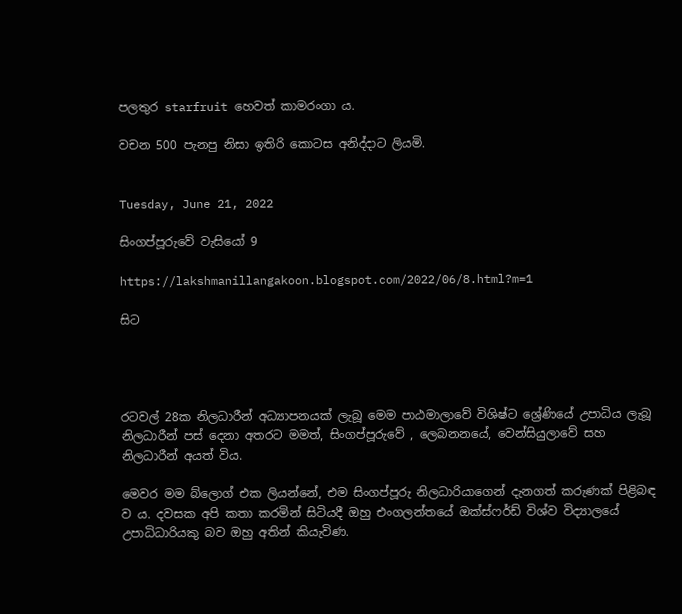පලතුර starfruit හෙවත් කාමරංගා ය.

වචන 500 පැනපු නිසා ඉතිරි කොටස අනිද්දාට ලියමි.


Tuesday, June 21, 2022

සිංගප්පූරුවේ වැසියෝ 9

https://lakshmanillangakoon.blogspot.com/2022/06/8.html?m=1

සිට




රටවල් 28ක නිලධාරීන් අධ්‍යාපනයක් ලැබූ මෙම පාඨමාලාවේ විශිෂ්ට ශ්‍රේණියේ උපාධිය ලැබූ නිලධාරීන් පස් දෙනා අතරට මමත්, සිංගප්පූරුවේ , ලෙබනනයේ, වෙන්සියුලාවේ සහ      නිලධාරීන් අයත් විය.

මෙවර මම බ්ලොග් එක ලියන්නේ, එම සිංගප්පූරු නිලධාරියාගෙන් දැනගත් කරුණක් පිළිබඳ ව ය. දවසක අපි කතා කරමින් සිටියදී ඔහු එංගලන්තයේ ඔක්ස්ෆර්ඩ් විශ්ව විද්‍යාලයේ උපාධිධාරියකු බව ඔහු අතින් කියැවිණ.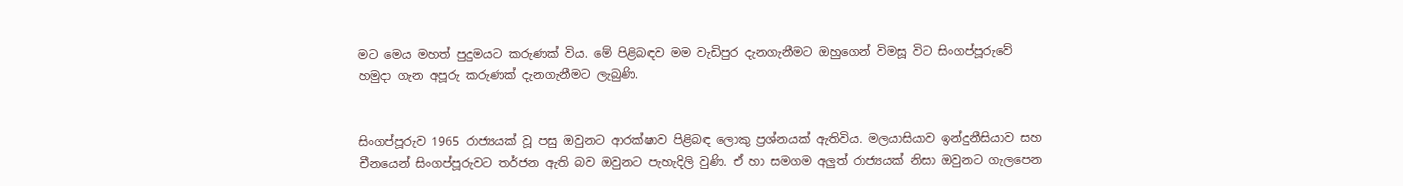මට මෙය මහත් පුදුමයට කරුණක් විය. මේ පිළිබඳව මම වැඩිපුර දැනගැනීමට ඔහුගෙන් විමසූ විට සිංගප්පූරුවේ හමුදා ගැන අපූරු කරුණක් දැනගැනීමට ලැබුණි.


සිංගප්පූරුව 1965 රාජ්‍යයක් වූ පසු ඔවුනට ආරක්ෂාව පිළිබඳ ලොකු ප්‍රශ්නයක් ඇතිවිය. මලයාසියාව ඉන්දුනීසියාව සහ චීනයෙන් සිංගප්පූරුවට තර්ජන ඇති බව ඔවුනට පැහැදිලි වුණි. ඒ හා සමගම අලුත් රාජ්‍යයක් නිසා ඔවුනට ගැලපෙන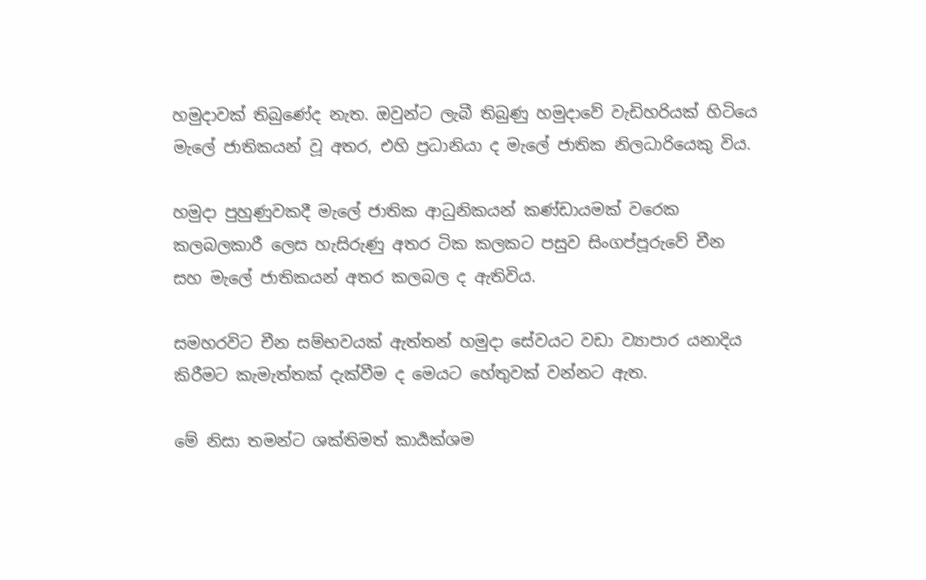හමුදාවක් තිබුණේද නැත. ඔවුන්ට ලැබී තිබුණු හමුදාවේ වැඩිහරියක් හිටියෙ මැලේ ජාතිකයන් වූ අතර, එහි ප්‍රධානියා ද මැලේ ජාතික නිලධාරියෙකු විය.

හමුදා පුහුණුවකදී මැලේ ජාතික ආධුනිකයන් කණ්ඩායමක් වරෙක කලබලකාරී ලෙස හැසිරුණු අතර ටික කලකට පසුව සිංගප්පූරුවේ චීන සහ මැලේ ජාතිකයන් අතර කලබල ද ඇතිවිය.

සමහරවිට චීන සම්භවයක් ඇත්තන් හමුදා සේවයට වඩා ව්‍යාපාර යනාදිය කිරීමට කැමැත්තක් දැක්වීම ද මෙයට හේතුවක් වන්නට ඇත.

මේ නිසා තමන්ට ශක්තිමත් කාර්‍යක්ශම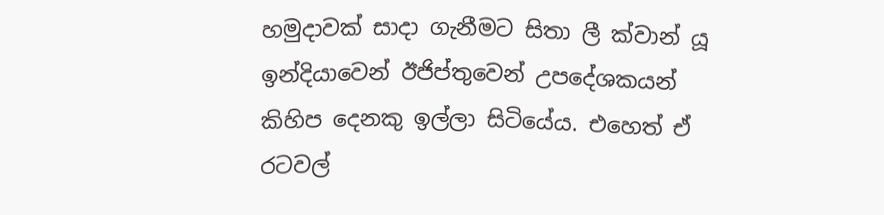හමුදාවක් සාදා ගැනීමට සිතා ලී ක්වාන් යූ ඉන්දියාවෙන් ඊජිප්තුවෙන් උපදේශකයන් කිහිප දෙනකු ඉල්ලා සිටියේය. එහෙත් ඒ රටවල්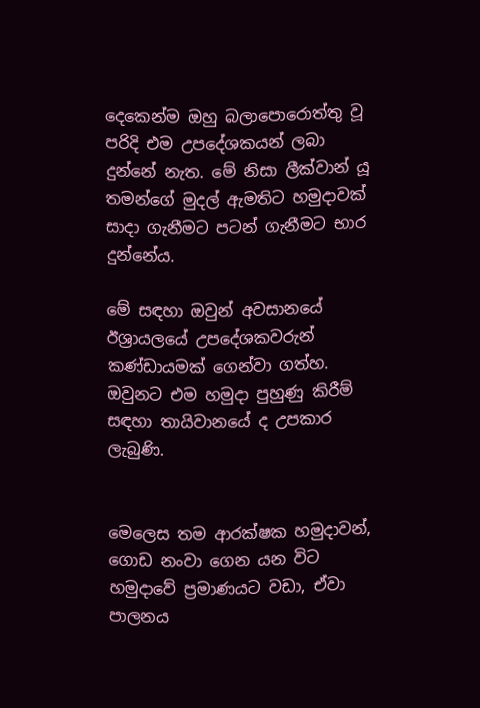දෙකෙන්ම ඔහු බලාපොරොත්තු වූ පරිදි එම උපදේශකයන් ලබා දුන්නේ නැත. මේ නිසා ලීක්වාන් යූ තමන්ගේ මුදල් ඇමතිට හමුදාවක් සාදා ගැනීමට පටන් ගැනීමට භාර දුන්නේය.

මේ සඳහා ඔවුන් අවසානයේ ඊශ්‍රායලයේ උපදේශකවරුන් කණ්ඩායමක් ගෙන්වා ගත්හ. ඔවුනට එම හමුදා පුහුණු කිරීම් සඳහා තායිවානයේ ද උපකාර ලැබුණි.


මෙලෙස තම ආරක්ෂක හමුදාවන්, ගොඩ නංවා ගෙන යන විට හමුදාවේ ප්‍රමාණයට වඩා, ඒවා පාලනය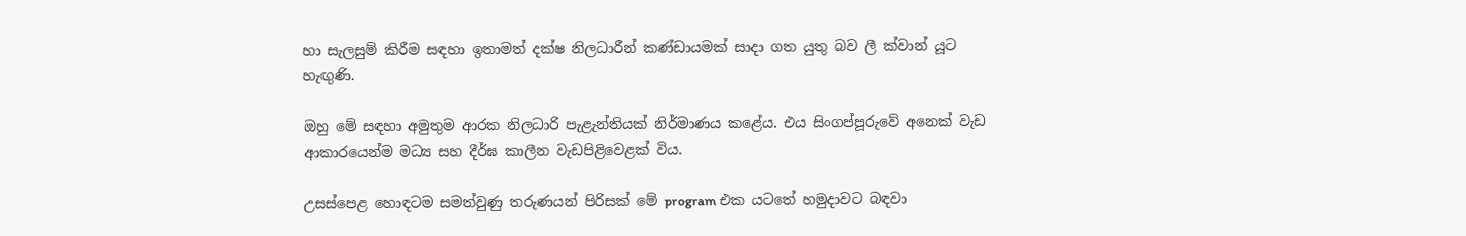හා සැලසුම් කිරීම සඳහා ඉතාමත් දක්ෂ නිලධාරීන් කණ්ඩායමක් සාදා ගත යුතු බව ලී ක්වාන් යූට හැඟුණි.

ඔහු මේ සඳහා අමුතුම ආරක නිලධාරි පැළැන්තියක් නිර්මාණය කළේය. එය සිංගප්පූරුවේ අනෙක් වැඩ ආකාරයෙන්ම මධ්‍ය සහ දීර්ඝ කාලීන වැඩපිළිවෙළක් විය.

උසස්පෙළ හොඳටම සමත්වුණු තරුණයන් පිරිසක් මේ program එක යටතේ හමුදාවට බඳවා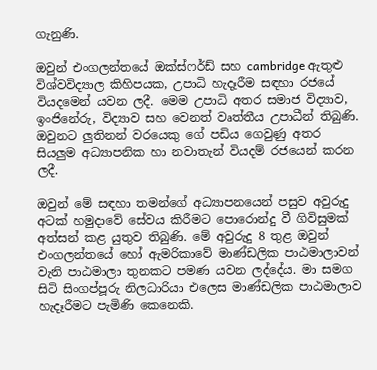ගැනුණි.

ඔවුන් එංගලන්තයේ ඔක්ස්ෆර්ඩ් සහ cambridge ඇතුළු විශ්වවිද්‍යාල කිහිපයක, උපාධි හැදෑරීම සඳහා රජයේ වියදමෙන් යවන ලදී. මෙම උපාධි අතර සමාජ විද්‍යාව, ඉංජිනේරු, විද්‍යාව සහ වෙනත් වෘත්තීය උපාධීන් තිබුණි. ඔවුනට ලුතිනන් වරයෙකු ගේ පඩිය ගෙවුණු අතර  සියලුම අධ්‍යාපනික හා නවාතැන් වියදම් රජයෙන් කරන ලදී.

ඔවුන් මේ සඳහා තමන්ගේ අධ්‍යාපනයෙන් පසුව අවුරුදු අටක් හමුදාවේ සේවය කිරීමට පොරොන්දු වී ගිවිසුමක් අත්සන් කළ යුතුව තිබුණි. මේ අවුරුදු 8 තුළ ඔවුන් එංගලන්තයේ හෝ ඇමරිකාවේ මාණ්ඩලික පාඨමාලාවන් වැනි පාඨමාලා තුනකට පමණ යවන ලද්දේය. මා සමග සිටි සිංගප්පූරු නිලධාරියා එලෙස මාණ්ඩලික පාඨමාලාව හැදෑරීමට පැමිණි කෙනෙකි.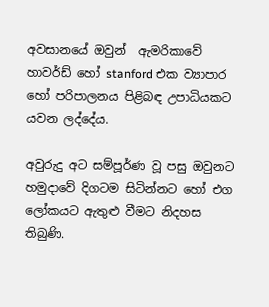අවසානයේ ඔවුන්  ඇමරිකාවේ හාවර්ඩ් හෝ stanford එක ව්‍යාපාර හෝ පරිපාලනය පිළිබඳ උපාධියකට යවන ලද්දේය.

අවුරුදු අට සම්පූර්ණ වූ පසු ඔවුනට හමුදාවේ දිගටම සිටින්නට හෝ එග ලෝකයට ඇතුළු වීමට නිදහස තිබුණි.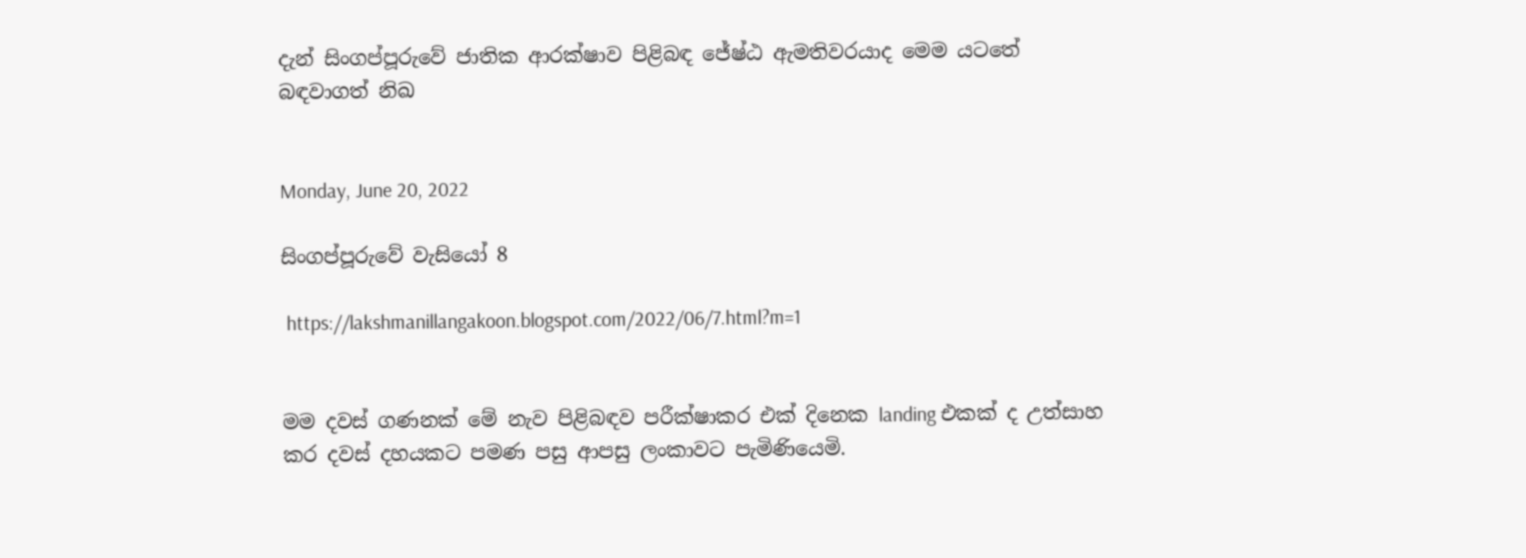දැන් සිංගප්පූරුවේ ජාතික ආරක්ෂාව පිළිබඳ ජේෂ්ඨ ඇමතිවරයාද මෙම යටතේ බඳවාගත් නිඛ


Monday, June 20, 2022

සිංගප්පූරුවේ වැසියෝ 8

 https://lakshmanillangakoon.blogspot.com/2022/06/7.html?m=1


මම දවස් ගණනක් මේ නැව පිළිබඳව පරීක්ෂාකර එක් දිනෙක landing එකක් ද උත්සාහ කර දවස් දහයකට පමණ පසු ආපසු ලංකාවට පැමිණියෙමි.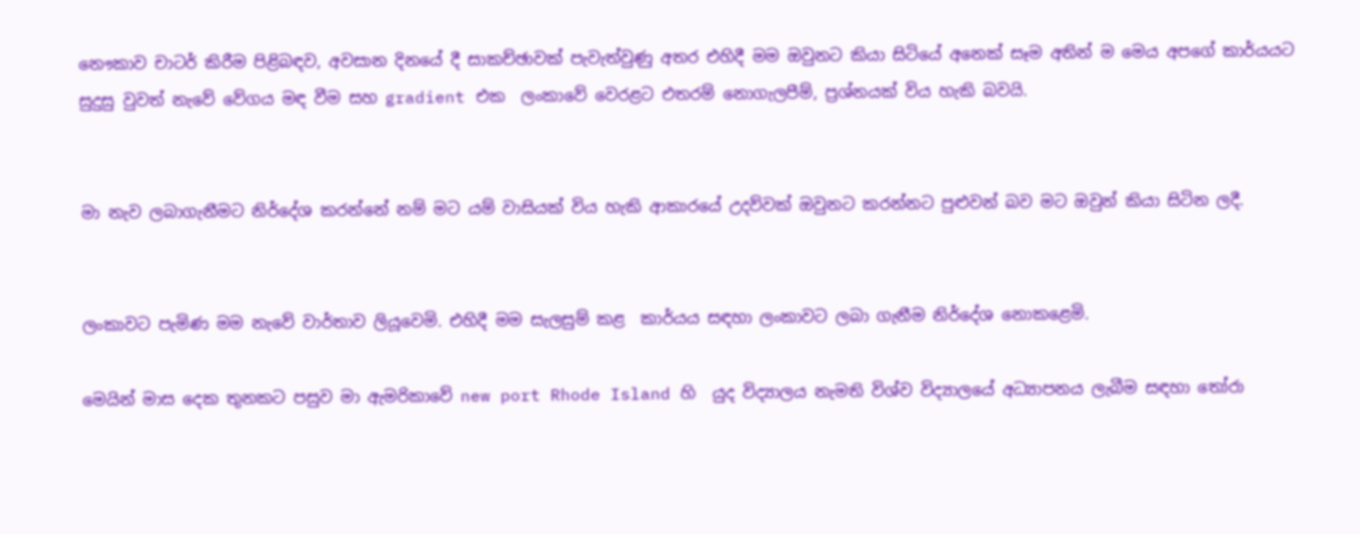නෞකාව චාටර් කිරීම පිළිබඳව, අවසාන දිනයේ දී සාකච්ඡාවක් පැවැත්වුණු අතර එහිදී මම ඔවුනට කියා සිටියේ අනෙක් සෑම අතින් ම මෙය අපගේ කාර්යයට සුදුසු වුවත් නැවේ වේගය මඳ වීම සහ gradient එක  ලංකාවේ වෙරළට එතරම් නොගැලපීම්, ප්‍රශ්නයක් විය හැකි බවයි.


මා නැව ලබාගැනීමට නිර්දේශ කරන්නේ නම් මට යම් වාසියක් විය හැකි ආකාරයේ උදව්වක් ඔවුනට කරන්නට පුළුවන් බව මට ඔවුන් කියා සිටින ලදී.


ලංකාවට පැමිණ මම නැවේ වාර්තාව ලියූවෙමි. එහිදී මම සැලසුම් කළ  කාර්යය සඳහා ලංකාවට ලබා ගැනීම නිර්දේශ නොකළෙමි.

මෙයින් මාස දෙක තුනකට පසුව මා ඇමරිකාවේ new port Rhode Island හි  යුද විද්‍යාලය නැමති විශ්ව විද්‍යාලයේ අධ්‍යාපනය ලැබීම සඳහා තෝරා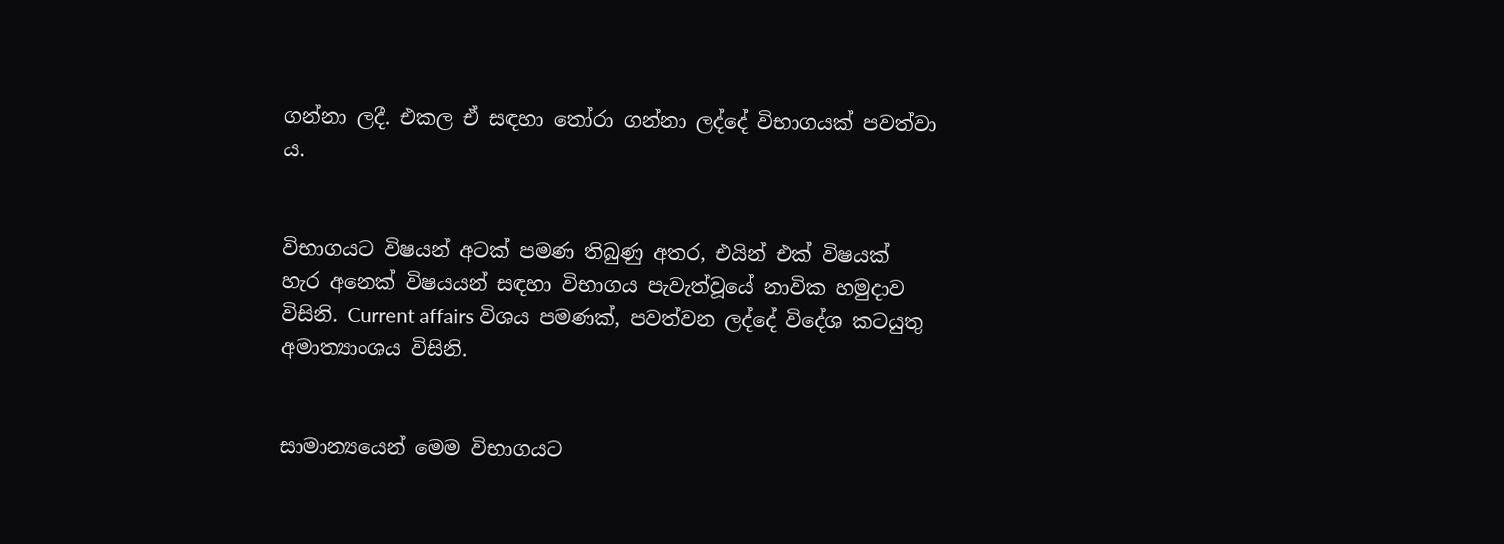ගන්නා ලදී. එකල ඒ සඳහා තෝරා ගන්නා ලද්දේ විභාගයක් පවත්වා ය.


විභාගයට විෂයන් අටක් පමණ තිබුණු අතර, එයින් එක් විෂයක් හැර අනෙක් විෂයයන් සඳහා විභාගය පැවැත්වූයේ නාවික හමුදාව විසිනි. Current affairs විශය පමණක්, පවත්වන ලද්දේ විදේශ කටයුතු අමාත්‍යාංශය විසිනි.


සාමාන්‍යයෙන් මෙම විභාගයට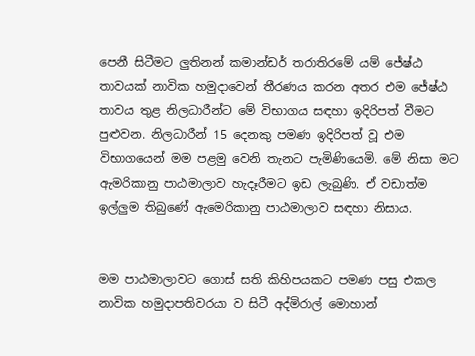පෙනී සිටීමට ලුතිනන් කමාන්ඩර් තරාතිරමේ යම් ජේෂ්ඨ තාවයක් නාවික හමුදාවෙන් තීරණය කරන අතර එම ජේෂ්ඨ තාවය තුළ නිලධාරීන්ට මේ විභාගය සඳහා ඉදිරිපත් වීමට පුළුවන. නිලධාරීන් 15 දෙනකු පමණ ඉදිරිපත් වූ එම විභාගයෙන් මම පළමු වෙනි තැනට පැමිණියෙමි. මේ නිසා මට ඇමරිකානු පාඨමාලාව හැදෑරීමට ඉඩ ලැබුණි. ඒ වඩාත්ම ඉල්ලුම තිබුණේ ඇමෙරිකානු පාඨමාලාව සඳහා නිසාය.


මම පාඨමාලාවට ගොස් සති කිහිපයකට පමණ පසු එකල නාවික හමුදාපතිවරයා ව සිටී අද්මිරාල් මොහාන්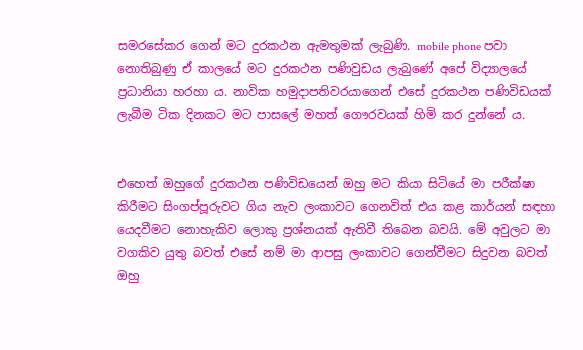සමරසේකර ගෙන් මට දුරකථන ඇමතුමක් ලැබුණි. mobile phone පවා නොතිබුණු ඒ කාලයේ මට දුරකථන පණිවුඩය ලැබුණේ අපේ විද්‍යාලයේ ප්‍රධානියා හරහා ය. නාවික හමුදාපතිවරයාගෙන් එසේ දුරකථන පණිවිඩයක් ලැබීම ටික දිනකට මට පාසලේ මහත් ගෞරවයක් හිමි කර දුන්නේ ය.


එහෙත් ඔහුගේ දුරකථන පණිවිඩයෙන් ඔහු මට කියා සිටියේ මා පරීක්ෂා කිරීමට සිංගප්පූරුවට ගිය නැව ලංකාවට ගෙනවිත් එය කළ කාර්යන් සඳහා යෙදවීමට නොහැකිව ලොකු ප්‍රශ්නයක් ඇතිවී තිබෙන බවයි. මේ අවුලට මා වගකිව යුතු බවත් එසේ නම් මා ආපසු ලංකාවට ගෙන්වීමට සිදුවන බවත් ඔහු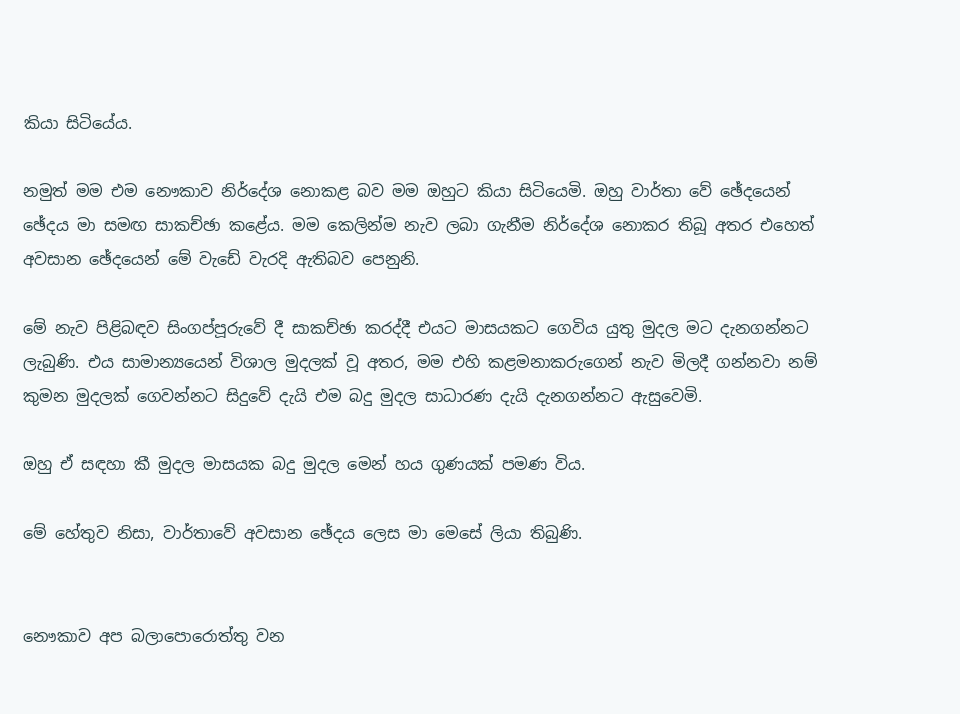කියා සිටියේය.

නමුත් මම එම නෞකාව නිර්දේශ නොකළ බව මම ඔහුට කියා සිටියෙමි. ඔහු වාර්තා වේ ඡේදයෙන් ඡේදය මා සමඟ සාකච්ඡා කළේය. මම කෙලින්ම නැව ලබා ගැනීම නිර්දේශ නොකර තිබූ අතර එහෙත් අවසාන ඡේදයෙන් මේ වැඩේ වැරදි ඇතිබව පෙනුනි.

මේ නැව පිළිබඳව සිංගප්පූරුවේ දී සාකච්ඡා කරද්දී එයට මාසයකට ගෙවිය යුතු මුදල මට දැනගන්නට ලැබුණි. එය සාමාන්‍යයෙන් විශාල මුදලක් වූ අතර, මම එහි කළමනාකරුගෙන් නැව මිලදී ගන්නවා නම් කුමන මුදලක් ගෙවන්නට සිදුවේ දැයි එම බදු මුදල සාධාරණ දැයි දැනගන්නට ඇසුවෙමි.

ඔහු ඒ සඳහා කී මුදල මාසයක බදු මුදල මෙන් හය ගුණයක් පමණ විය.

මේ හේතුව නිසා, වාර්තාවේ අවසාන ඡේදය ලෙස මා මෙසේ ලියා තිබුණි.


නෞකාව අප බලාපොරොත්තු වන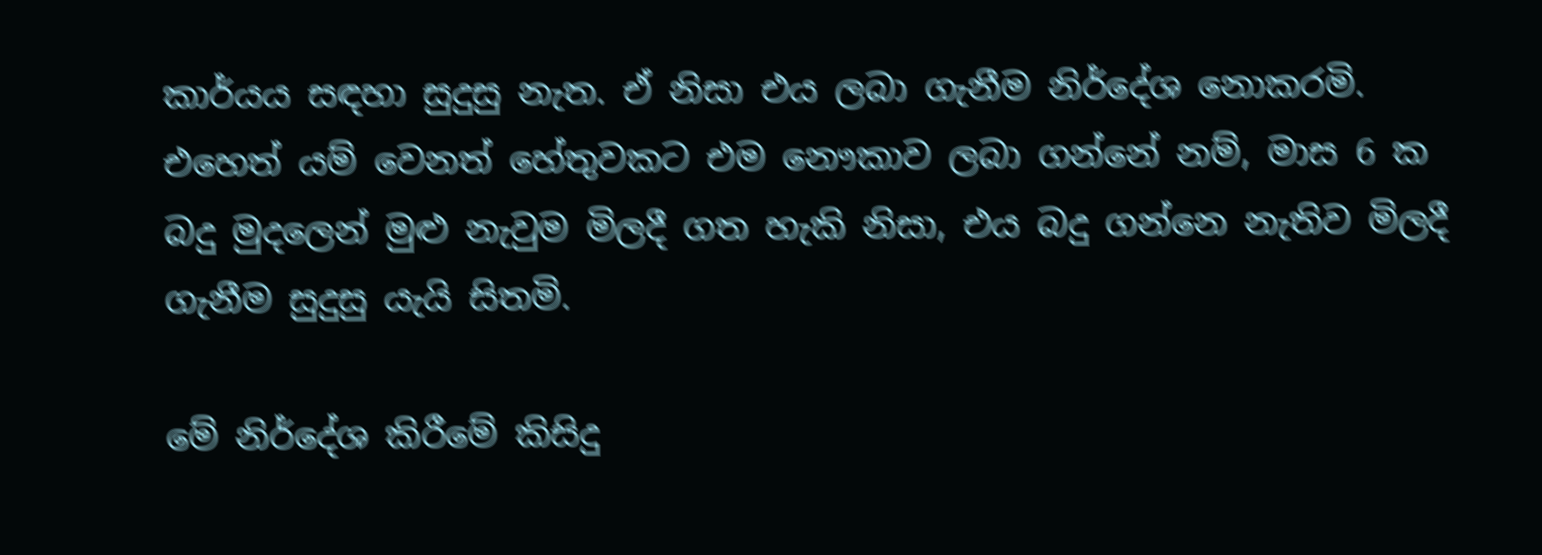කාර්යය සඳහා සුදුසු නැත. ඒ නිසා එය ලබා ගැනීම නිර්දේශ නොකරමි. එහෙත් යම් වෙනත් හේතුවකට එම නෞකාව ලබා ගන්නේ නම්, මාස 6 ක බදු මුදලෙන් මුළු නැවුම මිලදී ගත හැකි නිසා, එය බදු ගන්නෙ නැතිව මිලදී ගැනීම සුදුසු යැයි සිතමි.

මේ නිර්දේශ කිරීමේ කිසිදු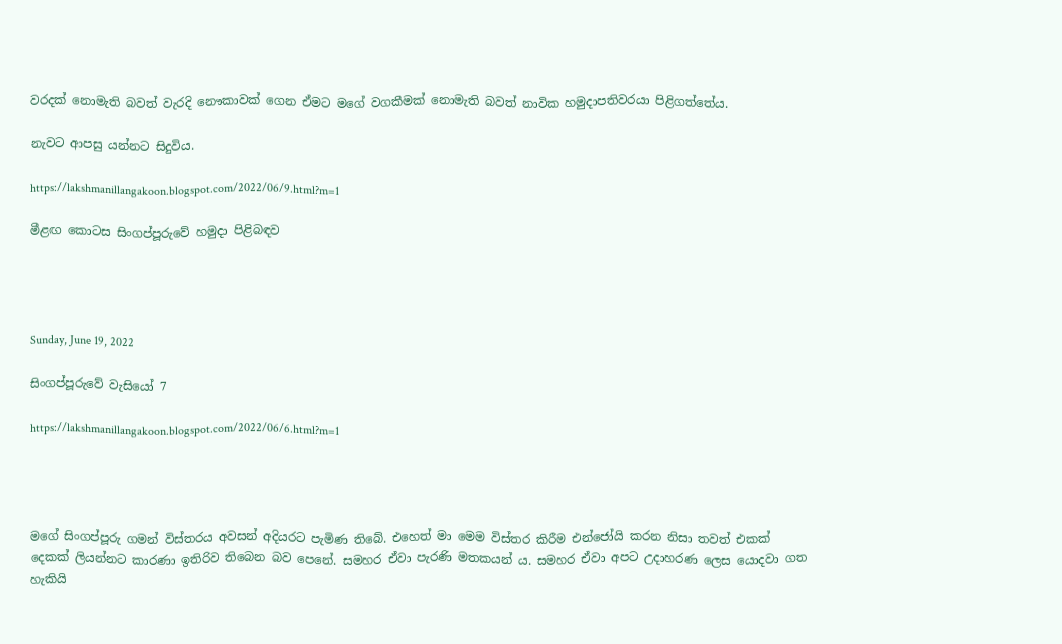වරදක් නොමැති බවත් වැරදි නෞකාවක් ගෙන ඒමට මගේ වගකීමක් නොමැති බවත් නාවික හමුදාපතිවරයා පිළිගත්තේය.

නැවට ආපසු යන්නට සිදුවිය.

https://lakshmanillangakoon.blogspot.com/2022/06/9.html?m=1

මීළඟ කොටස සිංගප්පූරුවේ හමුදා පිළිබඳව




Sunday, June 19, 2022

සිංගප්පූරුවේ වැසියෝ 7

https://lakshmanillangakoon.blogspot.com/2022/06/6.html?m=1




මගේ සිංගප්පූරු ගමන් විස්තරය අවසන් අදියරට පැමිණ තිබේ. එහෙත් මා මෙම විස්තර කිරීම එන්ජෝයි කරන නිසා තවත් එකක් දෙකක් ලියන්නට කාරණා ඉතිරිව තිබෙන බව පෙනේ. සමහර ඒවා පැරණි මතකයන් ය. සමහර ඒවා අපට උදාහරණ ලෙස යොදවා ගත හැකියි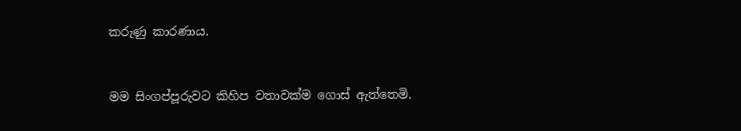කරුණු කාරණාය.


මම සිංගප්පූරුවට කිහිප වතාවක්ම ගොස් ඇත්තෙමි.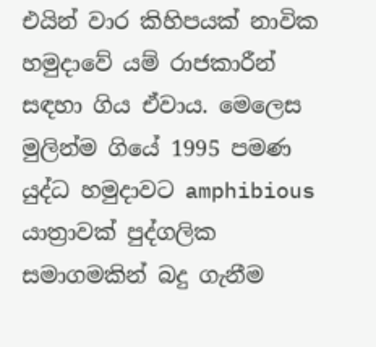එයින් වාර කිහිපයක් නාවික හමුදාවේ යම් රාජකාරීන් සඳහා ගිය ඒවාය. මෙලෙස මුලින්ම ගියේ 1995 පමණ යුද්ධ හමුදාවට amphibious යාත්‍රාවක් පුද්ගලික සමාගමකින් බදු ගැනීම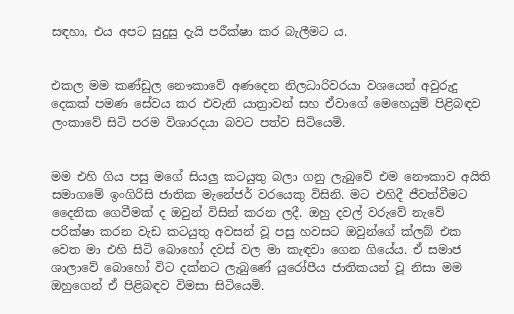සඳහා, එය අපට සුදුසු දැයි පරීක්ෂා කර බැලීමට ය.


එකල මම කණ්ඩුල නෞකාවේ අණදෙන නිලධාරිවරයා වශයෙන් අවුරුදු දෙකක් පමණ සේවය කර එවැනි යාත්‍රාවන් සහ ඒවාගේ මෙහෙයුම් පිළිබඳව ලංකාවේ සිටි පරම විශාරදයා බවට පත්ව සිටියෙමි.


මම එහි ගිය පසු මගේ සියලු කටයුතු බලා ගනු ලැබුවේ එම නෞකාව අයිති සමාගමේ ඉංගිරිසි ජාතික මැනේජර් වරයෙකු විසිනි. මට එහිදී ජීවත්වීමට දෛනික ගෙවීමක් ද ඔවුන් විසින් කරන ලදී. ඔහු දවල් වරුවේ නැවේ පරික්ෂා කරන වැඩ කටයුතු අවසන් වූ පසු හවසට ඔවුන්ගේ ක්ලබ් එක වෙත මා එහි සිටි බොහෝ දවස් වල මා කැඳවා ගෙන ගියේය. ඒ සමාජ ශාලාවේ බොහෝ විට දක්නට ලැබුණේ යුරෝපීය ජාතිකයන් වූ නිසා මම ඔහුගෙන් ඒ පිළිබඳව විමසා සිටියෙමි.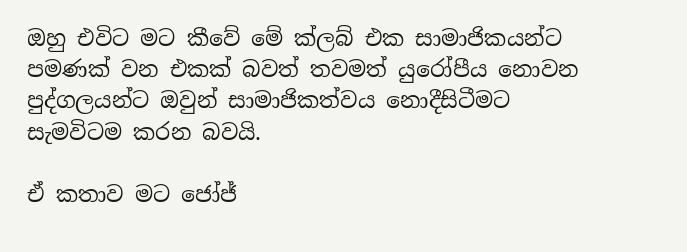ඔහු එවිට මට කීවේ මේ ක්ලබ් එක සාමාජිකයන්ට පමණක් වන එකක් බවත් තවමත් යුරෝපීය නොවන පුද්ගලයන්ට ඔවුන් සාමාජිකත්වය නොදීසිටීමට සැමවිටම කරන බවයි.

ඒ කතාව මට ජෝජ්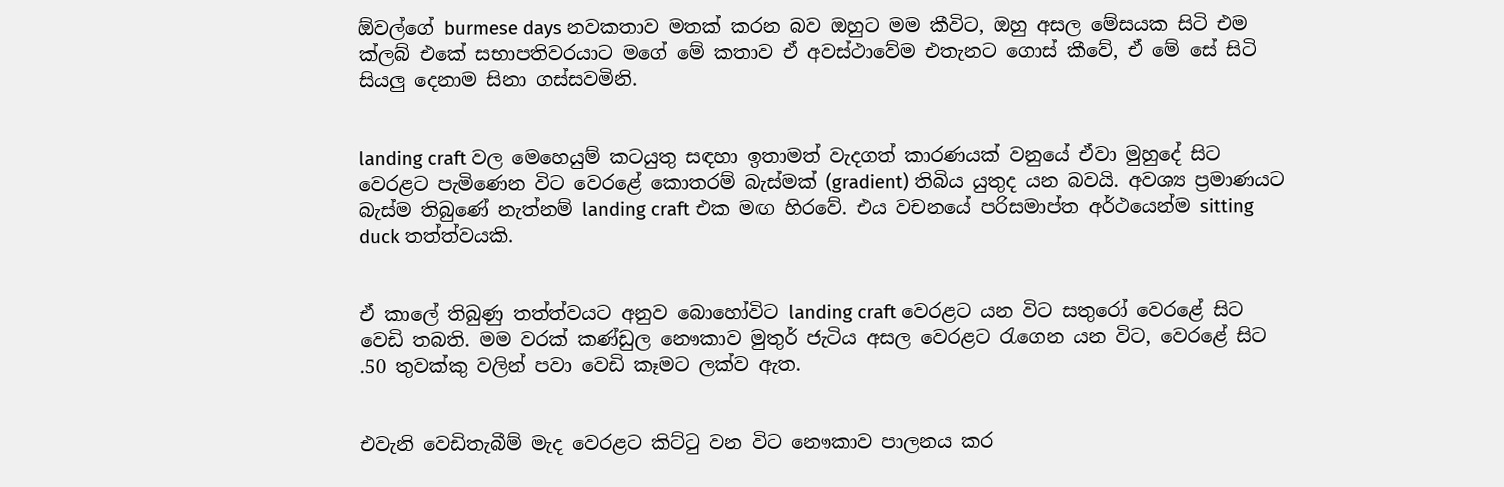ඕවල්ගේ burmese days නවකතාව මතක් කරන බව ඔහුට මම කීවිට, ඔහු අසල මේසයක සිටි එම ක්ලබ් එකේ සභාපතිවරයාට මගේ මේ කතාව ඒ අවස්ථාවේම එතැනට ගොස් කීවේ, ඒ මේ සේ සිටි සියලු දෙනාම සිනා ගස්සවමිනි.


landing craft වල මෙහෙයුම් කටයුතු සඳහා ඉතාමත් වැදගත් කාරණයක් වනුයේ ඒවා මුහුදේ සිට වෙරළට පැමිණෙන විට වෙරළේ කොතරම් බැස්මක් (gradient) තිබිය යුතුද යන බවයි. අවශ්‍ය ප්‍රමාණයට බැස්ම තිබුණේ නැත්නම් landing craft එක මඟ හිරවේ. එය වචනයේ පරිසමාප්ත අර්ථයෙන්ම sitting duck තත්ත්වයකි.


ඒ කාලේ තිබුණු තත්ත්වයට අනුව බොහෝවිට landing craft වෙරළට යන විට සතුරෝ වෙරළේ සිට වෙඩි තබති. මම වරක් කණ්ඩුල නෞකාව මුතුර් ජැටිය අසල වෙරළට රැගෙන යන විට, වෙරළේ සිට .50 තුවක්කු වලින් පවා වෙඩි කෑමට ලක්ව ඇත.


එවැනි වෙඩිතැබීම් මැද වෙරළට කිට්ටු වන විට නෞකාව පාලනය කර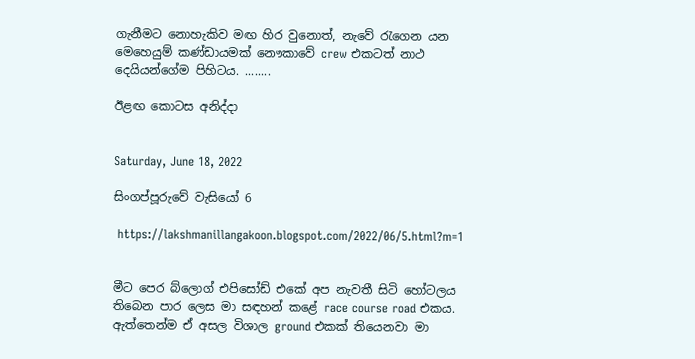ගැනීමට නොහැකිව මඟ හිර වුනොත්, නැවේ රැගෙන යන මෙහෙයුම් කණ්ඩායමක් නෞකාවේ crew එකටත් නාථ දෙයියන්ගේම පිහිටය. ........

ඊළඟ කොටස අනිද්දා


Saturday, June 18, 2022

සිංගප්පූරුවේ වැසියෝ 6

 https://lakshmanillangakoon.blogspot.com/2022/06/5.html?m=1


මීට පෙර බ්ලොග් එපිසෝඩ් එකේ අප නැවතී සිටි හෝටලය තිබෙන පාර ලෙස මා සඳහන් කළේ race course road එකය. ඇත්තෙන්ම ඒ අසල විශාල ground එකක් තියෙනවා මා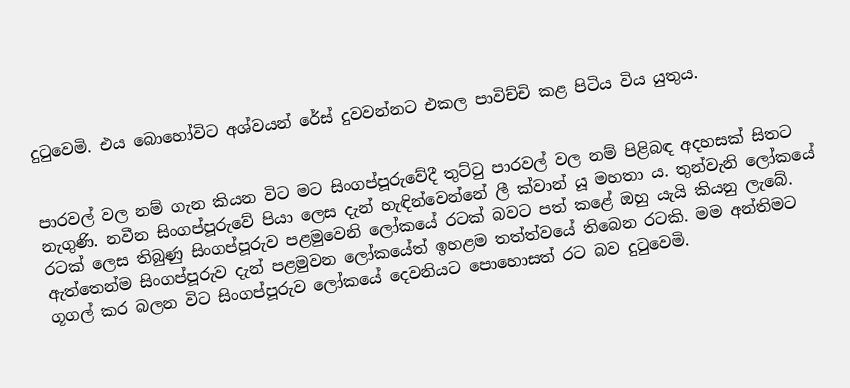දුටුවෙමි. එය බොහෝවිට අශ්වයන් රේස් දුවවන්නට එකල පාවිච්චි කළ පිටිය විය යුතුය.


පාරවල් වල නම් ගැන කියන විට මට සිංගප්පූරුවේදී තුට්ටු පාරවල් වල නම් පිළිබඳ අදහසක් සිතට නැගුණි. නවීන සිංගප්පූරුවේ පියා ලෙස දැන් හැඳින්වෙන්නේ ලී ක්වාන් යූ මහතා ය. තුන්වැනි ලෝකයේ රටක් ලෙස තිබුණු සිංගප්පූරුව පළමුවෙනි ලෝකයේ රටක් බවට පත් කළේ ඔහු යැයි කියනු ලැබේ. ඇත්තෙන්ම සිංගප්පූරුව දැන් පළමුවන ලෝකයේත් ඉහළම තත්ත්වයේ තිබෙන රටකි. මම අන්තිමට ගූගල් කර බලන විට සිංගප්පූරුව ලෝකයේ දෙවනියට පොහොසත් රට බව දුටුවෙමි.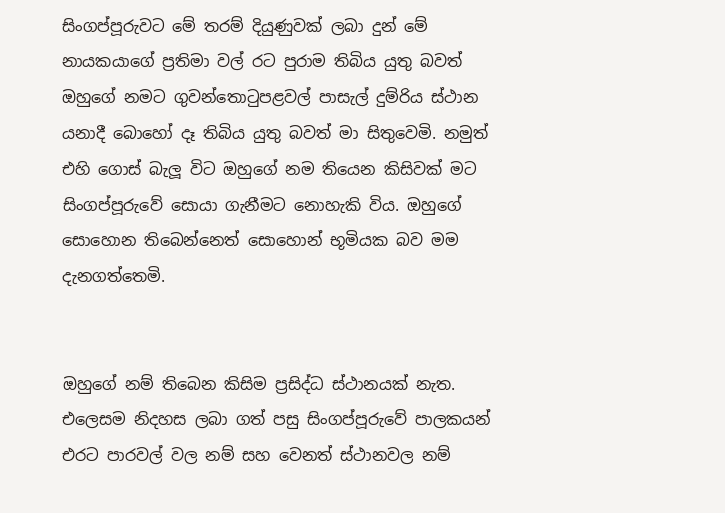සිංගප්පූරුවට මේ තරම් දියුණුවක් ලබා දුන් මේ නායකයාගේ ප්‍රතිමා වල් රට පුරාම තිබිය යුතු බවත් ඔහුගේ නමට ගුවන්තොටුපළවල් පාසැල් දුම්රිය ස්ථාන යනාදී බොහෝ දෑ තිබිය යුතු බවත් මා සිතුවෙමි. නමුත් එහි ගොස් බැලූ විට ඔහුගේ නම තියෙන කිසිවක් මට සිංගප්පූරුවේ සොයා ගැනීමට නොහැකි විය. ඔහුගේ සොහොන තිබෙන්නෙත් සොහොන් භූමියක බව මම දැනගත්තෙමි.


ඔහුගේ නම් තිබෙන කිසිම ප්‍රසිද්ධ ස්ථානයක් නැත. එලෙසම නිදහස ලබා ගත් පසු සිංගප්පූරුවේ පාලකයන් එරට පාරවල් වල නම් සහ වෙනත් ස්ථානවල නම්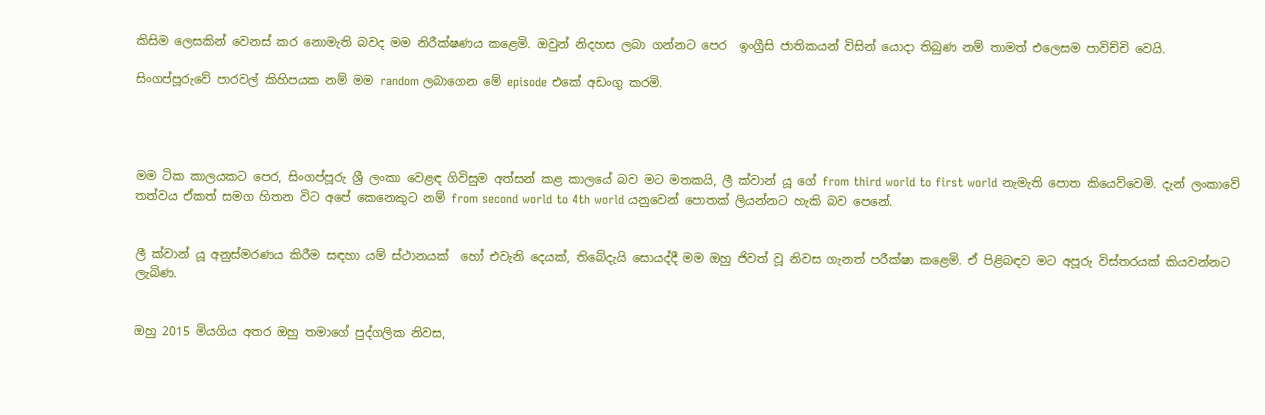කිසිම ලෙසකින් වෙනස් කර නොමැති බවද මම නිරීක්ෂණය කළෙමි. ඔවුන් නිදහස ලබා ගන්නට පෙර  ඉංග්‍රීසි ජාතිකයන් විසින් යොදා තිබුණ නම් තාමත් එලෙසම පාවිච්චි වෙයි.

සිංගප්පූරුවේ පාරවල් කිහිපයක නම් මම random ලබාගෙන මේ episode එකේ අඩංගු කරමි.




මම ටික කාලයකට පෙර, සිංගප්පූරු ශ්‍රී ලංකා වෙළඳ ගිවිසුම අත්සන් කළ කාලයේ බව මට මතකයි, ලී ක්වාන් යූ ගේ from third world to first world නැමැති පොත කියෙව්වෙමි. දැන් ලංකාවේ තත්වය ඒකත් සමග හිතන විට අපේ කෙනෙකුට නම් from second world to 4th world යනුවෙන් පොතක් ලියන්නට හැකි බව පෙනේ.


ලී ක්වාන් යූ අනුස්මරණය කිරීම සඳහා යම් ස්ථානයක්  හෝ එවැනි දෙයක්, තිබේදැයි සොයද්දී මම ඔහු ජිවත් වූ නිවස ගැනත් පරීක්ෂා කළෙමි. ඒ පිළිබඳව මට අපූරු විස්තරයක් කියවන්නට ලැබිණ.


ඔහු 2015 මියගිය අතර ඔහු තමාගේ පුද්ගලික නිවස,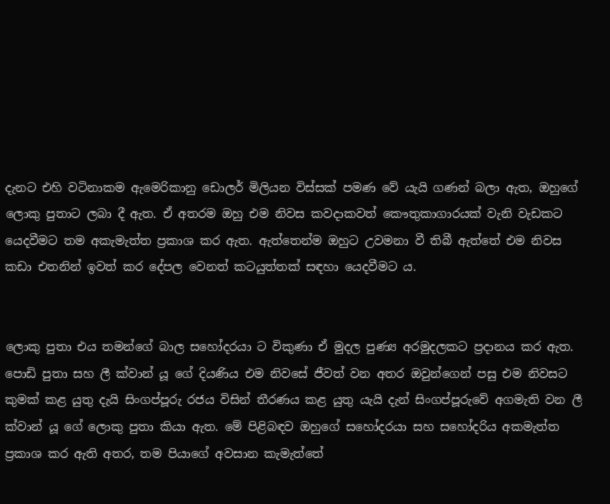දැනට එහි වටිනාකම ඇමෙරිකානු ඩොලර් මිලියන විස්සක් පමණ වේ යැයි ගණන් බලා ඇත, ඔහුගේ ලොකු පුතාට ලබා දී ඇත. ඒ අතරම ඔහු එම නිවස කවදාකවත් කෞතුකාගාරයක් වැනි වැඩකට යෙදවීමට තම අකැමැත්ත ප්‍රකාශ කර ඇත. ඇත්තෙන්ම ඔහුට උවමනා වී තිබී ඇත්තේ එම නිවස කඩා එතනින් ඉවත් කර දේපල වෙනත් කටයුත්තක් සඳහා යෙදවීමට ය.


ලොකු පුතා එය තමන්ගේ බාල සහෝදරයා ට විකුණා ඒ මුදල පුණ්‍ය අරමුදලකට ප්‍රදානය කර ඇත. පොඩි පුතා සහ ලී ක්වාන් යූ ගේ දියණිය එම නිවසේ ජීවත් වන අතර ඔවුන්ගෙන් පසු එම නිවසට කුමක් කළ යුතු දැයි සිංගප්පූරු රජය විසින් තීරණය කළ යුතු යැයි දැන් සිංගප්පූරුවේ අගමැති වන ලී ක්වාන් යූ ගේ ලොකු පුතා කියා ඇත. මේ පිළිබඳව ඔහුගේ සහෝදරයා සහ සහෝදරිය අකමැත්ත ප්‍රකාශ කර ඇති අතර, තම පියාගේ අවසාන කැමැත්තේ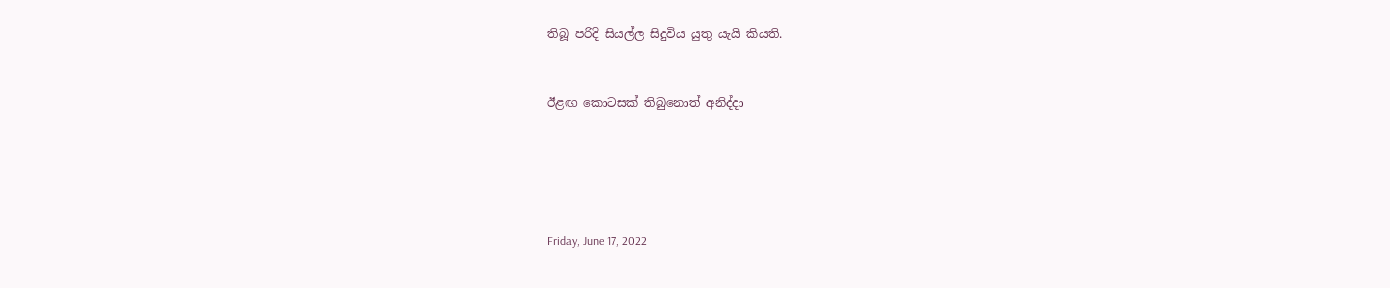තිබූ පරිදි සියල්ල සිදුවිය යුතු යැයි කියති.


ඊළඟ කොටසක් තිබුනොත් අනිද්දා





Friday, June 17, 2022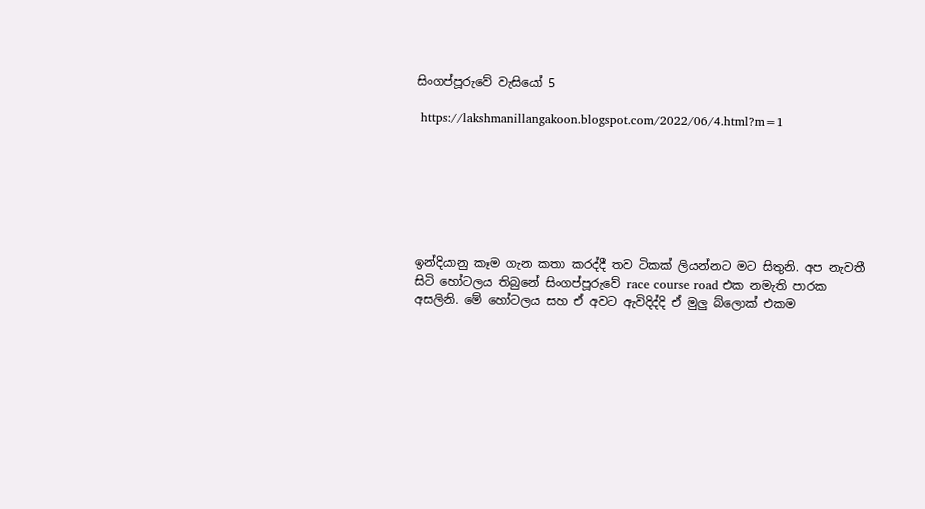සිංගප්පූරුවේ වැසියෝ 5

 https://lakshmanillangakoon.blogspot.com/2022/06/4.html?m=1







ඉන්දියානු කෑම ගැන කතා කරද්දී තව ටිකක් ලියන්නට මට සිතුනි. අප නැවතී සිටි හෝටලය තිබුනේ සිංගප්පූරුවේ race course road එක නමැති පාරක අසලිනි. මේ හෝටලය සහ ඒ අවට ඇවිදිද්දි ඒ මුලු බ්ලොක් එකම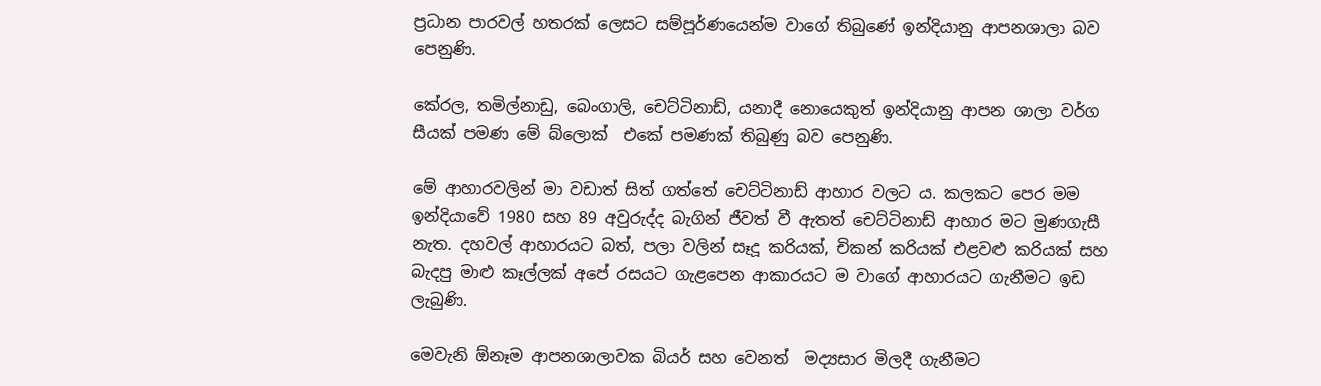ප්‍රධාන පාරවල් හතරක් ලෙසට සම්පූර්ණයෙන්ම වාගේ තිබුණේ ඉන්දියානු ආපනශාලා බව පෙනුණි.

කේරල, තමිල්නාඩු, බෙංගාලි, චෙට්ටිනාඩ්, යනාදී නොයෙකුත් ඉන්දියානු ආපන ශාලා වර්ග සීයක් පමණ මේ බ්ලොක්  එකේ පමණක් තිබුණු බව පෙනුණි.

මේ ආහාරවලින් මා වඩාත් සිත් ගත්තේ චෙට්ටිනාඩ් ආහාර වලට ය. කලකට පෙර මම ඉන්දියාවේ 1980 සහ 89 අවුරුද්ද බැගින් ජීවත් වී ඇතත් චෙට්ටිනාඩ් ආහාර මට මුණගැසී නැත. දහවල් ආහාරයට බත්, පලා වලින් සෑදූ කරියක්, චිකන් කරියක් එළවළු කරියක් සහ බැදපු මාළු කෑල්ලක් අපේ රසයට ගැළපෙන ආකාරයට ම වාගේ ආහාරයට ගැනීමට ඉඩ ලැබුණි.

මෙවැනි ඕනෑම ආපනශාලාවක බියර් සහ වෙනත්  මද්‍යසාර මිලදී ගැනීමට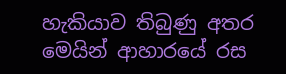හැකියාව තිබුණු අතර මෙයින් ආහාරයේ රස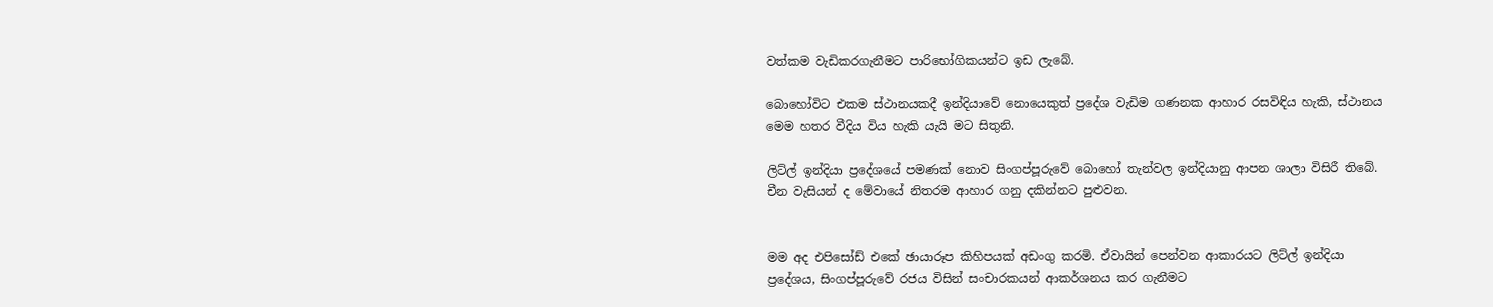වත්කම වැඩිකරගැනීමට පාරිභෝගිකයන්ට ඉඩ ලැබේ.

බොහෝවිට එකම ස්ථානයකදී ඉන්දියාවේ නොයෙකුත් ප්‍රදේශ වැඩිම ගණනක ආහාර රසවිඳිය හැකි, ස්ථානය මෙම හතර වීදිය විය හැකි යැයි මට සිතුනි.

ලිට්ල් ඉන්දියා ප්‍රදේශයේ පමණක් නොව සිංගප්පූරුවේ බොහෝ තැන්වල ඉන්දියානු ආපන ශාලා විසිරී තිබේ. චීන වැසියන් ද මේවායේ නිතරම ආහාර ගනු දකින්නට පුළුවන.


මම අද එපිසෝඩ් එකේ ඡායාරූප කිහිපයක් අඩංගු කරමි. ඒවායින් පෙන්වන ආකාරයට ලිට්ල් ඉන්දියා ප්‍රදේශය, සිංගප්පූරුවේ රජය විසින් සංචාරකයන් ආකර්ශනය කර ගැනීමට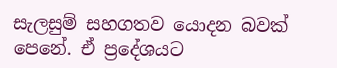සැලසුම් සහගතව යොදන බවක් පෙනේ. ඒ ප්‍රදේශයට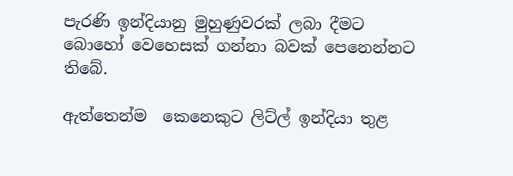පැරණි ඉන්දියානු මුහුණුවරක් ලබා දීමට බොහෝ වෙහෙසක් ගන්නා බවක් පෙනෙන්නට තිබේ.

ඇත්තෙන්ම  කෙනෙකුට ලිට්ල් ඉන්දියා තුළ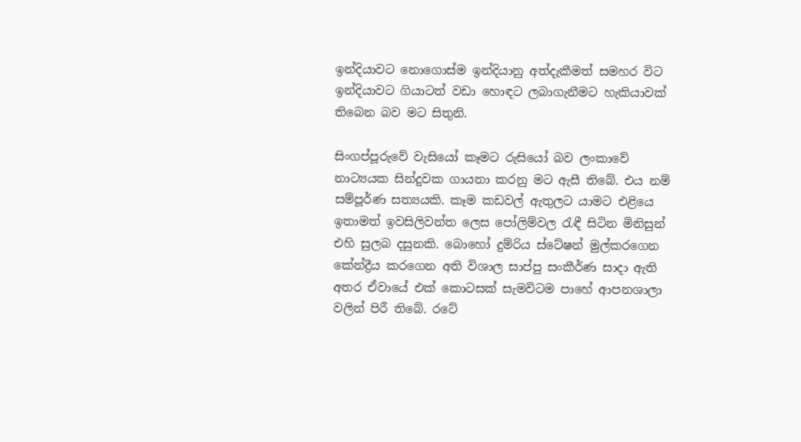ඉන්දියාවට නොගොස්ම ඉන්දියානු අත්දැකීමත් සමහර විට ඉන්දියාවට ගියාටත් වඩා හොඳට ලබාගැනීමට හැකියාවක් තිබෙන බව මට සිතුනි.

සිංගප්පූරුවේ වැසියෝ කෑමට රුසියෝ බව ලංකාවේ නාට්‍යයක සින්දුවක ගායනා කරනු මට ඇසී තිබේ. එය නම් සම්පූර්ණ සත්‍යයකි. කෑම කඩවල් ඇතුලට යාමට එළියෙ ඉතාමත් ඉවසිලිවන්ත ලෙස පෝලිම්වල රැඳී සිටින මිනිසුන් එහි සුලබ දසුනකි. බොහෝ දුම්රිය ස්ටේෂන් මුල්කරගෙන කේන්ද්‍රීය කරගෙන අති විශාල සාප්පු සංකීර්ණ සාදා ඇති අතර ඒවායේ එක් කොටසක් සැමවිටම පාහේ ආපනශාලා වලින් පිරී තිබේ. රටේ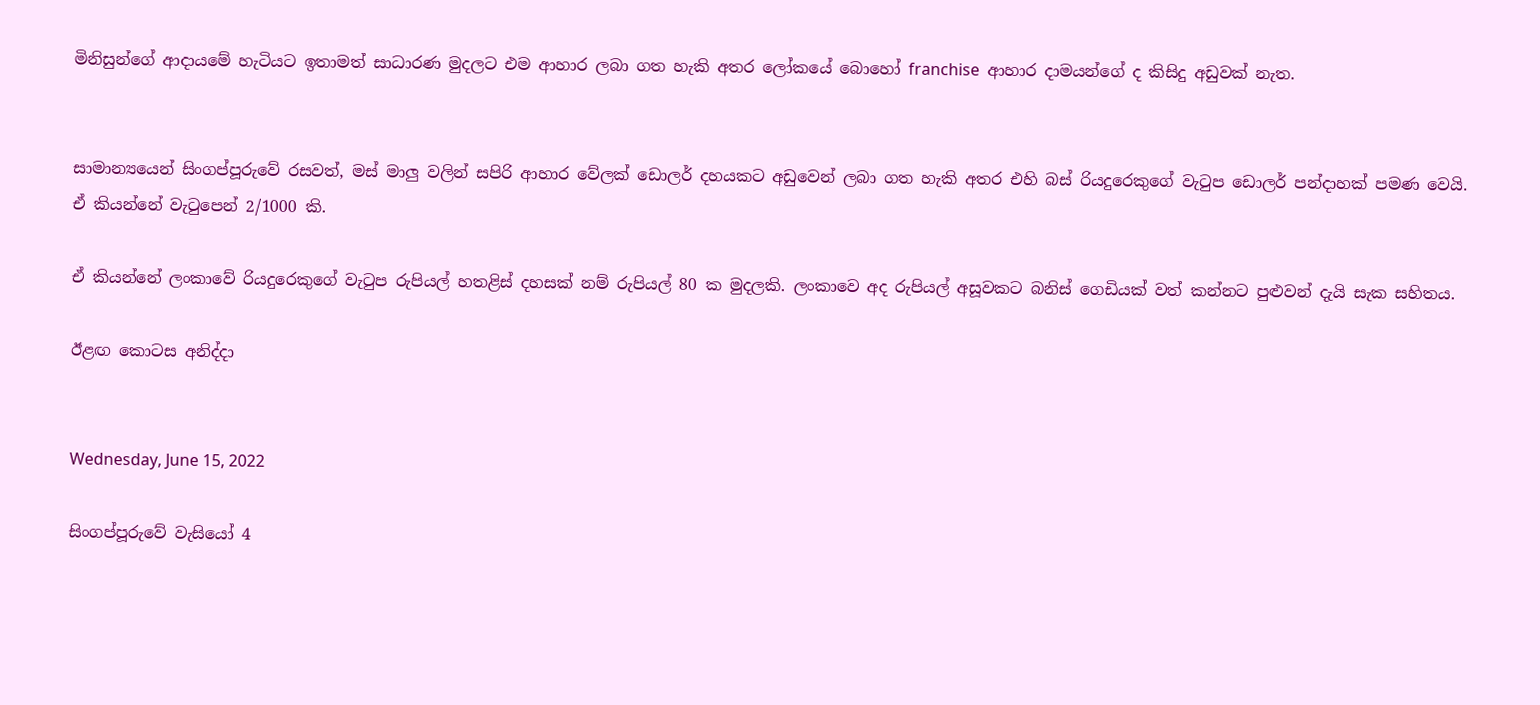මිනිසුන්ගේ ආදායමේ හැටියට ඉතාමත් සාධාරණ මුදලට එම ආහාර ලබා ගත හැකි අතර ලෝකයේ බොහෝ franchise  ආහාර දාමයන්ගේ ද කිසිදු අඩුවක් නැත.


සාමාන්‍යයෙන් සිංගප්පූරුවේ රසවත්, මස් මාලු වලින් සපිරි ආහාර වේලක් ඩොලර් දහයකට අඩුවෙන් ලබා ගත හැකි අතර එහි බස් රියදුරෙකුගේ වැටුප ඩොලර් පන්දාහක් පමණ වෙයි. ඒ කියන්නේ වැටුපෙන් 2/1000 කි.

ඒ කියන්නේ ලංකාවේ රියදුරෙකුගේ වැටුප රුපියල් හතළිස් දහසක් නම් රුපියල් 80 ක මුදලකි. ලංකාවෙ අද රුපියල් අසූවකට බනිස් ගෙඩියක් වත් කන්නට පුළුවන් දැයි සැක සහිතය.

ඊළඟ කොටස අනිද්දා


Wednesday, June 15, 2022

සිංගප්පූරුවේ වැසියෝ 4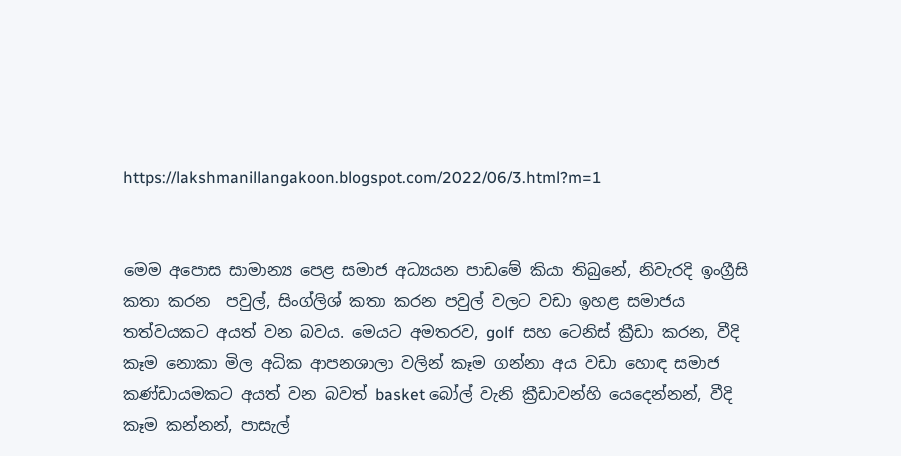https://lakshmanillangakoon.blogspot.com/2022/06/3.html?m=1


මෙම අපොස සාමාන්‍ය පෙළ සමාජ අධ්‍යයන පාඩමේ කියා තිබුනේ, නිවැරදි ඉංග්‍රීසි කතා කරන  පවුල්, සිංග්ලිශ් කතා කරන පවුල් වලට වඩා ඉහළ සමාජය තත්වයකට අයත් වන බවය. මෙයට අමතරව, golf  සහ ටෙනිස් ක්‍රීඩා කරන, වීදි කෑම නොකා මිල අධික ආපනශාලා වලින් කෑම ගන්නා අය වඩා හොඳ සමාජ කණ්ඩායමකට අයත් වන බවත් basket බෝල් වැනි ක්‍රීඩාවන්හි යෙදෙන්නන්, වීදි කෑම කන්නන්, පාසැල්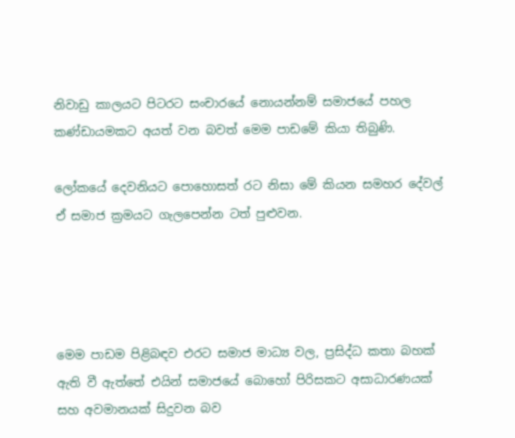නිවාඩු කාලයට පිටරට සංචාරයේ නොයන්නම් සමාජයේ පහල කණ්ඩායමකට අයත් වන බවත් මෙම පාඩමේ කියා තිබුණි.

ලෝකයේ දෙවනියට පොහොසත් රට නිසා මේ කියන සමහර දේවල් ඒ සමාජ ක්‍රමයට ගැලපෙන්න ටත් පුළුවන.




මෙම පාඩම පිළිබඳව එරට සමාජ මාධ්‍ය වල, ප්‍රසිද්ධ කතා බහක් ඇති වී ඇත්තේ එයින් සමාජයේ බොහෝ පිරිසකට අසාධාරණයක් සහ අවමානයක් සිදුවන බව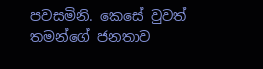පවසමිනි. කෙසේ වුවත් තමන්ගේ ජනතාව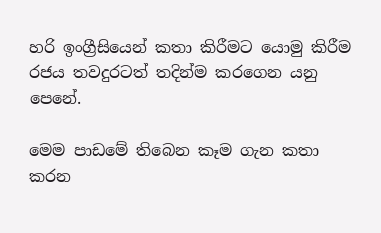හරි ඉංග්‍රීසියෙන් කතා කිරීමට යොමු කිරීම රජය තවදුරටත් තදින්ම කරගෙන යනු පෙනේ.

මෙම පාඩමේ තිබෙන කෑම ගැන කතා කරන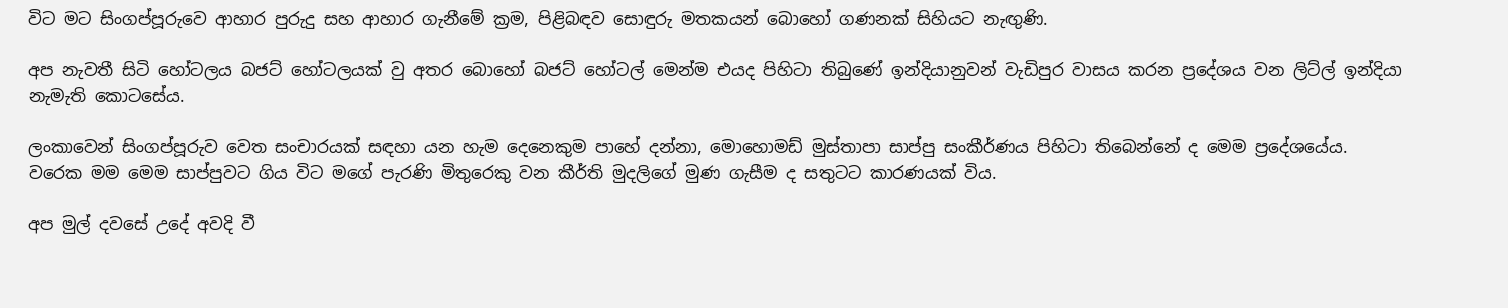විට මට සිංගප්පූරුවෙ ආහාර පුරුදු සහ ආහාර ගැනීමේ ක්‍රම, පිළිබඳව සොඳුරු මතකයන් බොහෝ ගණනක් සිහියට නැඟුණි.

අප නැවතී සිටි හෝටලය බජට් හෝටලයක් වු අතර බොහෝ බජට් හෝටල් මෙන්ම එයද පිහිටා තිබුණේ ඉන්දියානුවන් වැඩිපුර වාසය කරන ප්‍රදේශය වන ලිට්ල් ඉන්දියා නැමැති කොටසේය.

ලංකාවෙන් සිංගප්පූරුව වෙත සංචාරයක් සඳහා යන හැම දෙනෙකුම පාහේ දන්නා, මොහොමඩ් මුස්තාපා සාප්පු සංකීර්ණය පිහිටා තිබෙන්නේ ද මෙම ප්‍රදේශයේය. වරෙක මම මෙම සාප්පුවට ගිය විට මගේ පැරණි මිතුරෙකු වන කීර්ති මුදලිගේ මුණ ගැසීම ද සතුටට කාරණයක් විය.

අප මුල් දවසේ උදේ අවදි වී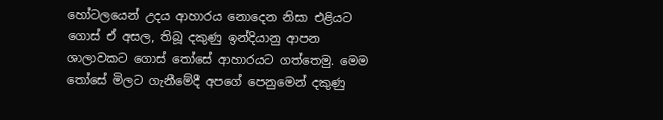හෝටලයෙන් උදය ආහාරය නොදෙන නිසා එළියට ගොස් ඒ අසල, තිබූ දකුණු ඉන්දියානු ආපන ශාලාවකට ගොස් තෝසේ ආහාරයට ගත්තෙමු. මෙම තෝසේ මිලට ගැනීමේදී අපගේ පෙනුමෙන් දකුණු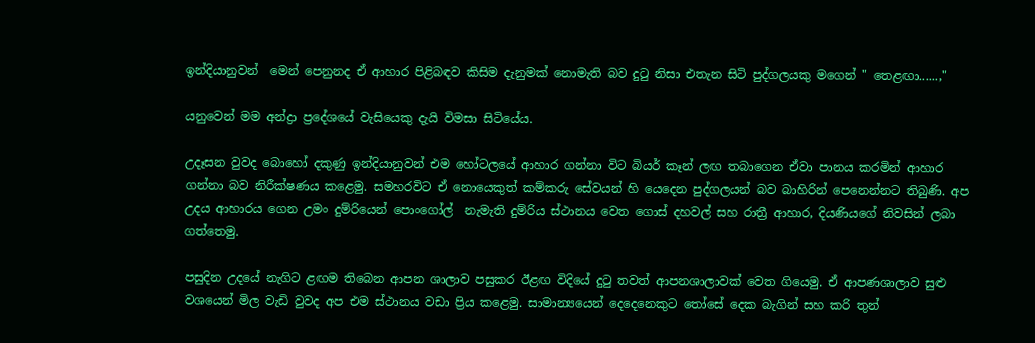ඉන්දියානුවන්  මෙන් පෙනුනද ඒ ආහාර පිළිබඳව කිසිම දැනුමක් නොමැති බව දුටු නිසා එතැන සිටි පුද්ගලයකු මගෙන් " තෙළඟා......,"

යනුවෙන් මම අන්ද්‍රා ප්‍රදේශයේ වැසියෙකු දැයි විමසා සිටියේය.

උදෑසන වුවද බොහෝ දකුණු ඉන්දියානුවන් එම හෝටලයේ ආහාර ගන්නා විට බියර් කෑන් ලඟ තබාගෙන ඒවා පානය කරමින් ආහාර ගන්නා බව නිරීක්ෂණය කළෙමු. සමහරවිට ඒ නොයෙකුත් කම්කරු සේවයන් හි යෙදෙන පුද්ගලයන් බව බාහිරින් පෙනෙන්නට තිබුණි. අප උදය ආහාරය ගෙන උමං දුම්රියෙන් පොංගෝල්  නැමැති දුම්රිය ස්ථානය වෙත ගොස් දහවල් සහ රාත්‍රී ආහාර, දියණියගේ නිවසින් ලබා ගත්තෙමු.

පසුදින උදයේ නැගිට ළඟම තිබෙන ආපන ශාලාව පසුකර ඊළඟ විදියේ දුටු තවත් ආපනශාලාවක් වෙත ගියෙමු. ඒ ආපණශාලාව සුළු වශයෙන් මිල වැඩි වුවද අප එම ස්ථානය වඩා ප්‍රිය කළෙමු. සාමාන්‍යයෙන් දෙදෙනෙකුට තෝසේ දෙක බැගින් සහ කරි තුන්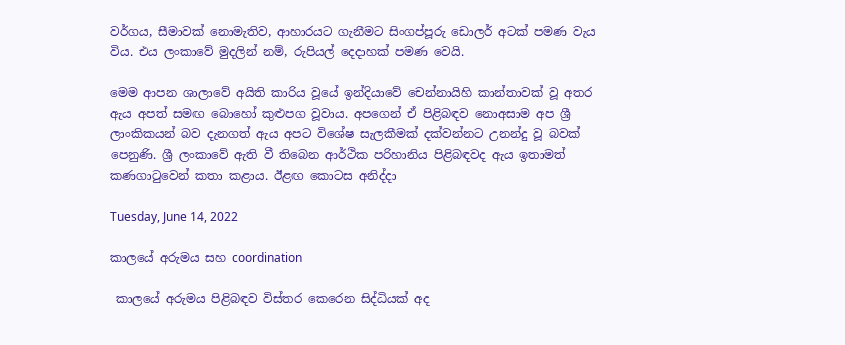වර්ගය, සීමාවක් නොමැතිව, ආහාරයට ගැනීමට සිංගප්පූරු ඩොලර් අටක් පමණ වැය විය. එය ලංකාවේ මුදලින් නම්, රුපියල් දෙදාහක් පමණ වෙයි.

මෙම ආපන ශාලාවේ අයිති කාරිය වූයේ ඉන්දියාවේ චෙන්නායිහි කාන්තාවක් වූ අතර ඇය අපත් සමඟ බොහෝ කුළුපග වූවාය. අපගෙන් ඒ පිළිබඳව නොඅසාම අප ශ්‍රී ලාංකිකයන් බව දැනගත් ඇය අපට විශේෂ සැලකීමක් දක්වන්නට උනන්දු වූ බවක් පෙනුණි. ශ්‍රී ලංකාවේ ඇති වී තිබෙන ආර්ථික පරිහානිය පිළිබඳවද ඇය ඉතාමත් කණගාටුවෙන් කතා කළාය. ඊළඟ කොටස අනිද්දා

Tuesday, June 14, 2022

කාලයේ අරුමය සහ coordination

 කාලයේ අරුමය පිළිබඳව විස්තර කෙරෙන සිද්ධියක් අද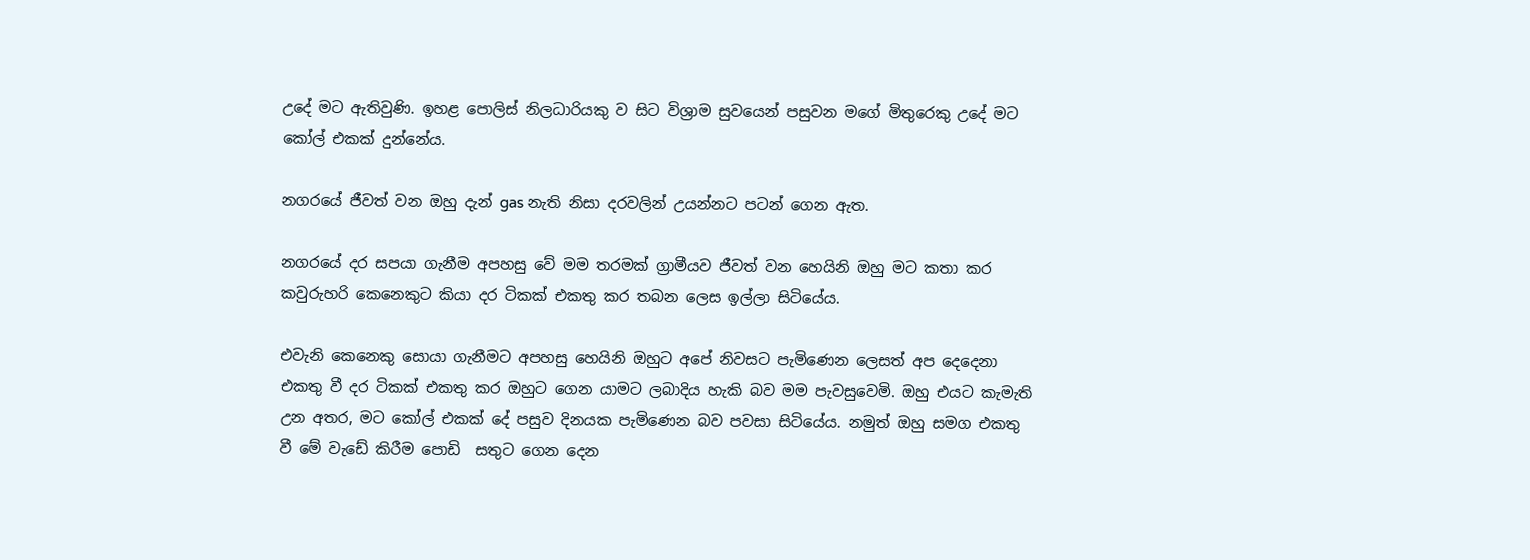උදේ මට ඇතිවුණි. ඉහළ පොලිස් නිලධාරියකු ව සිට විශ්‍රාම සුවයෙන් පසුවන මගේ මිතුරෙකු උදේ මට කෝල් එකක් දුන්නේය.

නගරයේ ජීවත් වන ඔහු දැන් gas නැති නිසා දරවලින් උයන්නට පටන් ගෙන ඇත.

නගරයේ දර සපයා ගැනීම අපහසු වේ මම තරමක් ග්‍රාමීයව ජීවත් වන හෙයිනි ඔහු මට කතා කර කවුරුහරි කෙනෙකුට කියා දර ටිකක් එකතු කර තබන ලෙස ඉල්ලා සිටියේය.

එවැනි කෙනෙකු සොයා ගැනීමට අපහසු හෙයිනි ඔහුට අපේ නිවසට පැමිණෙන ලෙසත් අප දෙදෙනා එකතු වී දර ටිකක් එකතු කර ඔහුට ගෙන යාමට ලබාදිය හැකි බව මම පැවසුවෙමි. ඔහු එයට කැමැති උන අතර, මට කෝල් එකක් දේ පසුව දිනයක පැමිණෙන බව පවසා සිටියේය. නමුත් ඔහු සමග එකතු වී මේ වැඩේ කිරීම පොඩි  සතුට ගෙන දෙන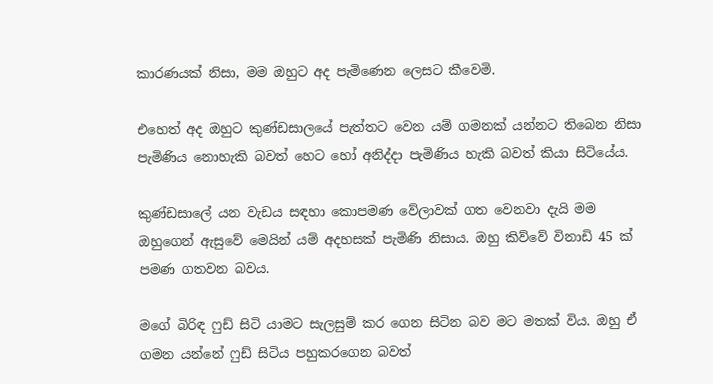කාරණයක් නිසා, මම ඔහුට අද පැමිණෙන ලෙසට කීවෙමි.

එහෙත් අද ඔහුට කුණ්ඩසාලයේ පැත්තට වෙන යම් ගමනක් යන්නට තිබෙන නිසා පැමිණිය නොහැකි බවත් හෙට හෝ අනිද්දා පැමිණිය හැකි බවත් කියා සිටියේය.

කුණ්ඩසාලේ යන වැඩය සඳහා කොපමණ වේලාවක් ගත වෙනවා දැයි මම ඔහුගෙන් ඇසුවේ මෙයින් යම් අදහසක් පැමිණි නිසාය. ඔහු කිව්වේ විනාඩි 45 ක් පමණ ගතවන බවය.

මගේ බිරිඳ ෆුඩ් සිටි යාමට සැලසුම් කර ගෙන සිටින බව මට මතක් විය. ඔහු ඒ ගමන යන්නේ ෆුඩ් සිටිය පහුකරගෙන බවත්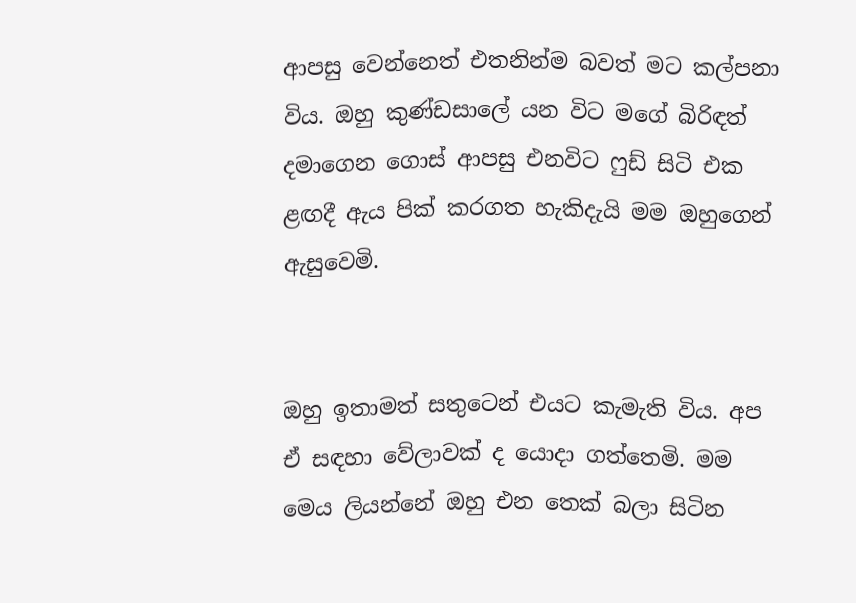ආපසු වෙන්නෙත් එතනින්ම බවත් මට කල්පනා විය. ඔහු කුණ්ඩසාලේ යන විට මගේ බිරිඳත් දමාගෙන ගොස් ආපසු එනවිට ෆුඩ් සිටි එක ළඟදී ඇය පික් කරගත හැකිදැයි මම ඔහුගෙන් ඇසුවෙමි.


ඔහු ඉතාමත් සතුටෙන් එයට කැමැති විය. අප ඒ සඳහා වේලාවක් ද යොදා ගත්තෙමි. මම මෙය ලියන්නේ ඔහු එන තෙක් බලා සිටින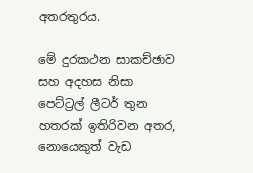අතරතුරය.

මේ දුරකථන සාකච්ඡාව සහ අදහස නිසා පෙට්ට්‍රල් ලීටර් තුන හතරක් ඉතිරිවන අතර, නොයෙකුත් වැඩ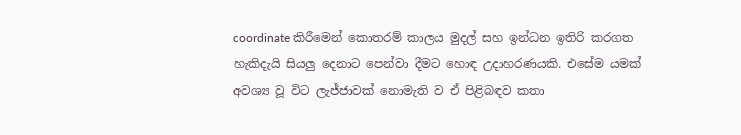coordinate කිරීමෙන් කොතරම් කාලය මුදල් සහ ඉන්ධන ඉතිරි කරගත හැකිදැයි සියලු දෙනාට පෙන්වා දීමට හොඳ උදාහරණයකි. එසේම යමක් අවශ්‍ය වූ විට ලැජ්ජාවක් නොමැති ව ඒ පිළිබඳව කතා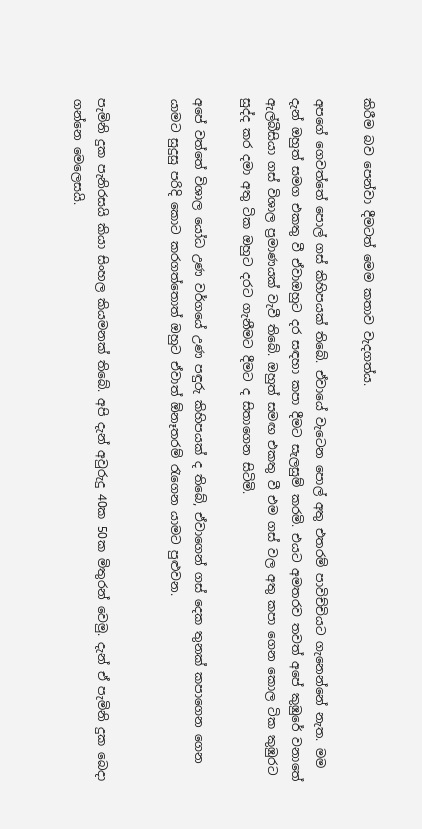කිරීම බව පෙන්වා දීමටත් මෙම කතාව වැදගත්ය.

අපගේ ගෙවත්තේ පොල් ගස් කිහිපයක් තිබේ. ඒවායේ වැටෙන පොල් අතු එතරම් පාවිච්චියට ගැනෙන්නේ නැත. මම දැන් ඔහුත් සමග එකතු වී ඒවාඔහුට දර සඳහා කපා දීමට සැලසුම් කරමි. එයට අමතරව තවත් අපේ කුඹුරේ වනාතේ ඇල්බීසියා ගස් විශාල ප්‍රමාණයක් වැවී තිබේ. ඔහුත් සමඟ එකතු වී එම ගස් වල අතු කපා ගෙන කොල ටික කුඹුරට සුද්ද කර දමා අතු ටික ඔහුට දරට ගැනීමට දීමට ද සිතාගෙන සිටිමි.

අපේ වත්තේ විශාල යෝධ උණ වර්ගයේ උණ පඳුරු කිහිපයක් ද තිබේ, ඒවාගෙන් ගස් දෙක තුනක් කපාගෙන ගෙන යාමට සුදුසු පරිදි කොට කරගත්තොත් ඔහුට ඒවාත් ඕනෑතරම් රැගෙන යාමට පුළුවන.


පැමිනි දුක පැනිරසයි කියා සිංහල කියමනක් තිබේ. අපි දැන් අවුරුදු 40ක 50ක මිතුරන් වෙමු. දැන් ඒ පැමිනි දුක බෙදා ගන්නෙ මෙලෙසයි.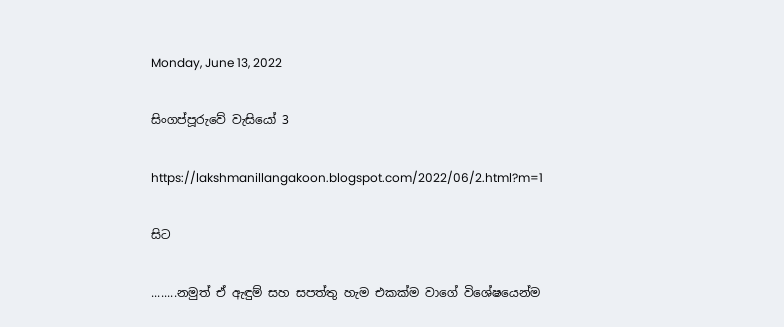Monday, June 13, 2022

සිංගප්පූරුවේ වැසියෝ 3

https://lakshmanillangakoon.blogspot.com/2022/06/2.html?m=1

සිට

........නමුත් ඒ ඇඳුම් සහ සපත්තු හැම එකක්ම වාගේ විශේෂයෙන්ම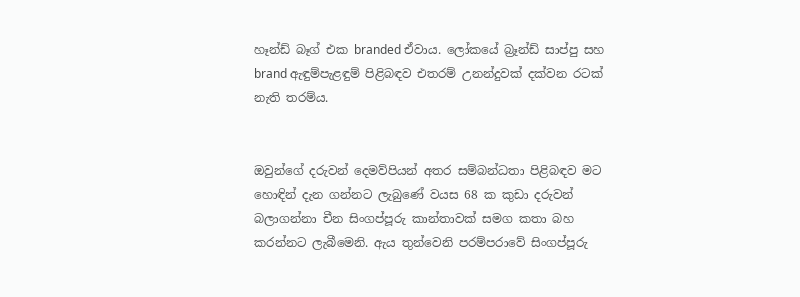හෑන්ඩ් බෑග් එක branded ඒවාය. ලෝකයේ බ්‍රෑන්ඩ් සාප්පු සහ brand ඇඳුම්පැළඳුම් පිළිබඳව එතරම් උනන්දුවක් දක්වන රටක් නැති තරම්ය.


ඔවුන්ගේ දරුවන් දෙමව්පියන් අතර සම්බන්ධතා පිළිබඳව මට හොඳින් දැන ගන්නට ලැබුණේ වයස 68 ක කුඩා දරුවන් බලාගන්නා චීන සිංගප්පූරු කාන්තාවක් සමග කතා බහ කරන්නට ලැබීමෙනි. ඇය තුන්වෙනි පරම්පරාවේ සිංගප්පූරු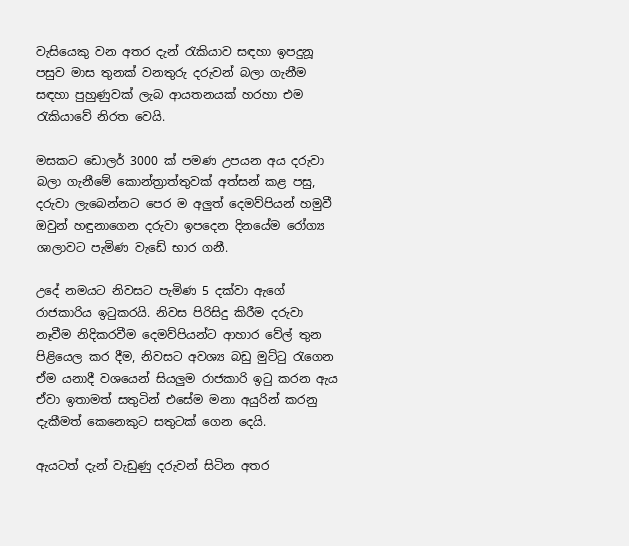වැසියෙකු වන අතර දැන් රැකියාව සඳහා ඉපදුනූ පසුව මාස තුනක් වනතුරු දරුවන් බලා ගැනීම සඳහා පුහුණුවක් ලැබ ආයතනයක් හරහා එම රැකියාවේ නිරත වෙයි.

මසකට ඩොලර් 3000 ක් පමණ උපයන අය දරුවා බලා ගැනීමේ කොන්ත්‍රාත්තුවක් අත්සන් කළ පසු, දරුවා ලැබෙන්නට පෙර ම අලුත් දෙමව්පියන් හමුවී ඔවුන් හඳුනාගෙන දරුවා ඉපදෙන දිනයේම රෝග්‍ය ශාලාවට පැමිණ වැඩේ භාර ගනී.

උදේ නමයට නිවසට පැමිණ 5 දක්වා ඇගේ රාජකාරිය ඉටුකරයි. නිවස පිරිසිදු කිරීම දරුවා නෑවීම නිදිකරවීම දෙමව්පියන්ට ආහාර වේල් තුන පිළියෙල කර දීම, නිවසට අවශ්‍ය බඩු මුට්ටු රැගෙන ඒම යනාදී වශයෙන් සියලුම රාජකාරි ඉටු කරන ඇය ඒවා ඉතාමත් සතුටින් එසේම මනා අයුරින් කරනු දැකීමත් කෙනෙකුට සතුටක් ගෙන දෙයි.

ඇයටත් දැන් වැඩුණු දරුවන් සිටින අතර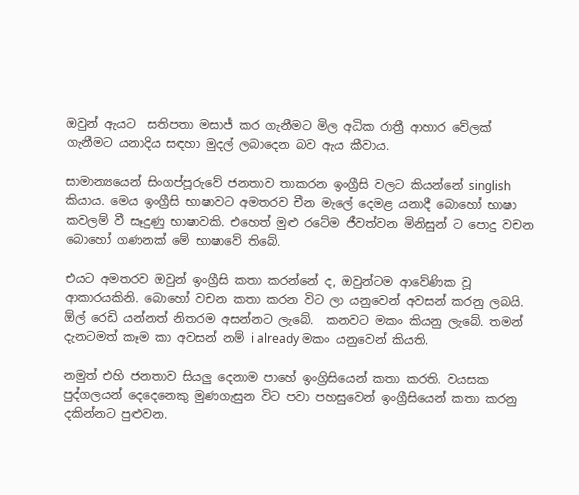ඔවුන් ඇයට  සතිපතා මසාජ් කර ගැනීමට මිල අධික රාත්‍රී ආහාර වේලක් ගැනීමට යනාදිය සඳහා මුදල් ලබාදෙන බව ඇය කීවාය.

සාමාන්‍යයෙන් සිංගප්පූරුවේ ජනතාව තාකරන ඉංග්‍රීසි වලට කියන්නේ singlish කියාය. මෙය ඉංග්‍රීසි භාෂාවට අමතරව චීන මැලේ දෙමළ යනාදී බොහෝ භාෂා කවලම් වී සෑදුණු භාෂාවකි. එහෙත් මුළු රටේම ජීවත්වන මිනිසුන් ට පොදු වචන බොහෝ ගණනක් මේ භාෂාවේ තිබේ.

එයට අමතරව ඔවුන් ඉංග්‍රීසි කතා කරන්නේ ද, ඔවුන්ටම ආවේණික වූ ආකාරයකිනි. බොහෝ වචන කතා කරන විට ලා යනුවෙන් අවසන් කරනු ලබයි. ඕල් රෙඩි යන්නත් නිතරම අසන්නට ලැබේ.  කනවට මකං කියනු ලැබේ. තමන් දැනටමත් කෑම කා අවසන් නම් i already මකං යනුවෙන් කියති.

නමුත් එහි ජනතාව සියලු දෙනාම පාහේ ඉංග්‍රිසියෙන් කතා කරති. වයසක පුද්ගලයන් දෙදෙනෙකු මුණගැසුන විට පවා පහසුවෙන් ඉංග්‍රීසියෙන් කතා කරනු දකින්නට පුළුවන.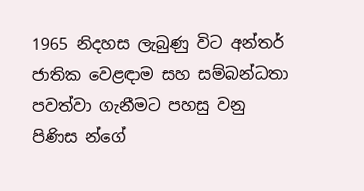1965 නිදහස ලැබුණු විට අන්තර් ජාතික වෙළඳාම සහ සම්බන්ධතා පවත්වා ගැනීමට පහසු වනු පිණිස න්ගේ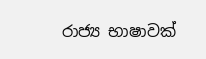රාජ්‍ය භාෂාවක්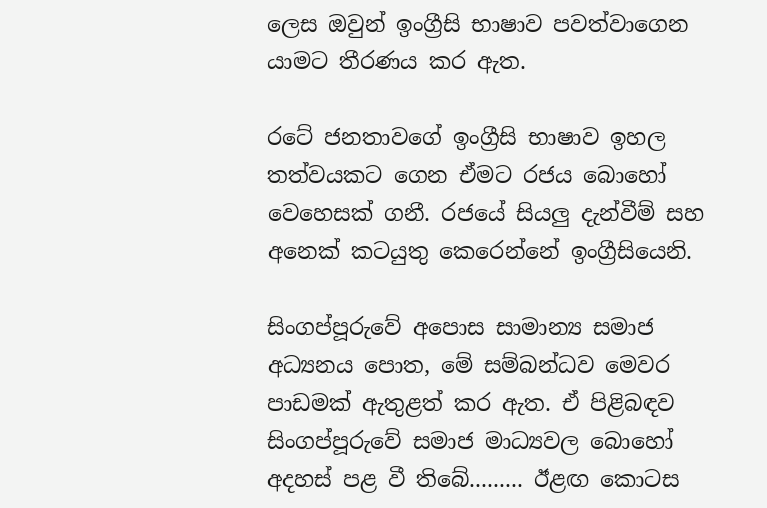ලෙස ඔවුන් ඉංග්‍රීසි භාෂාව පවත්වාගෙන යාමට තීරණය කර ඇත.

රටේ ජනතාවගේ ඉංග්‍රීසි භාෂාව ඉහල තත්වයකට ගෙන ඒමට රජය බොහෝ වෙහෙසක් ගනී. රජයේ සියලු දැන්වීම් සහ අනෙක් කටයුතු කෙරෙන්නේ ඉංග්‍රීසියෙනි.

සිංගප්පූරුවේ අපොස සාමාන්‍ය සමාජ අධ්‍යනය පොත, මේ සම්බන්ධව මෙවර පාඩමක් ඇතුළත් කර ඇත. ඒ පිළිබඳව සිංගප්පූරුවේ සමාජ මාධ්‍යවල බොහෝ අදහස් පළ වී තිබේ......... ඊළඟ කොටස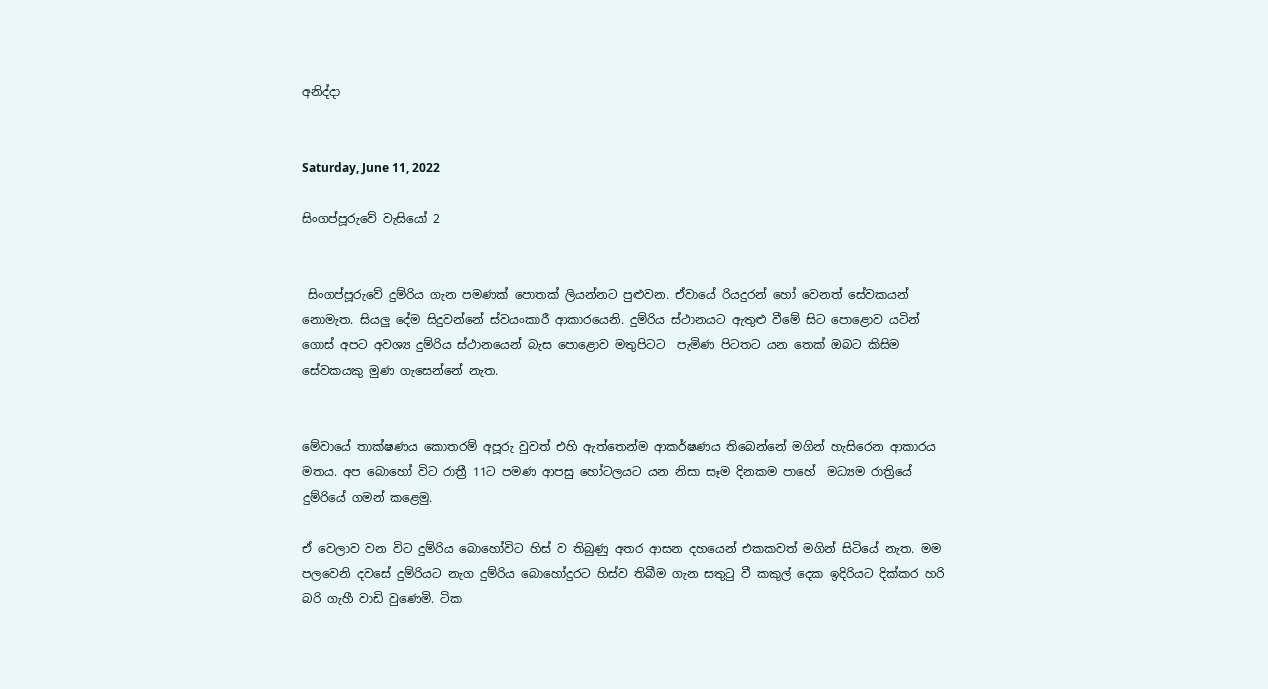අනිද්දා


Saturday, June 11, 2022

සිංගප්පූරුවේ වැසියෝ 2


 සිංගප්පූරුවේ දුම්රිය ගැන පමණක් පොතක් ලියන්නට පුළුවන. ඒවායේ රියදුරන් හෝ වෙනත් සේවකයන් නොමැත. සියලු දේම සිදුවන්නේ ස්වයංකාරී ආකාරයෙනි. දුම්රිය ස්ථානයට ඇතුළු වීමේ සිට පොළොව යටින් ගොස් අපට අවශ්‍ය දුම්රිය ස්ථානයෙන් බැස පොළොව මතුපිටට  පැමිණ පිටතට යන තෙක් ඔබට කිසිම සේවකයකු මුණ ගැසෙන්නේ නැත.


මේවායේ තාක්ෂණය කොතරම් අපූරු වුවත් එහි ඇත්තෙන්ම ආකර්ෂණය තිබෙන්නේ මගින් හැසිරෙන ආකාරය මතය. අප බොහෝ විට රාත්‍රී 11ට පමණ ආපසු හෝටලයට යන නිසා සෑම දිනකම පාහේ  මධ්‍යම රාත්‍රියේ දුම්රියේ ගමන් කළෙමු.

ඒ වෙලාව වන විට දුම්රිය බොහෝවිට හිස් ව තිබුණු අතර ආසන දහයෙන් එකකවත් මගින් සිටියේ නැත. මම පලවෙනි දවසේ දුම්රියට නැග දුම්රිය බොහෝදුරට හිස්ව තිබීම ගැන සතුටු වී කකුල් දෙක ඉදිරියට දික්කර හරි බරි ගැහී වාඩි වුණෙමි. ටික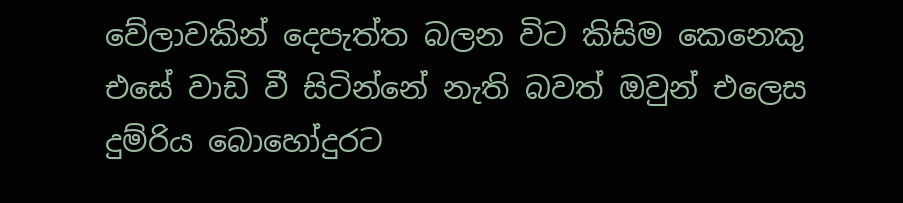වේලාවකින් දෙපැත්ත බලන විට කිසිම කෙනෙකු එසේ වාඩි වී සිටින්නේ නැති බවත් ඔවුන් එලෙස දුම්රිය බොහෝදුරට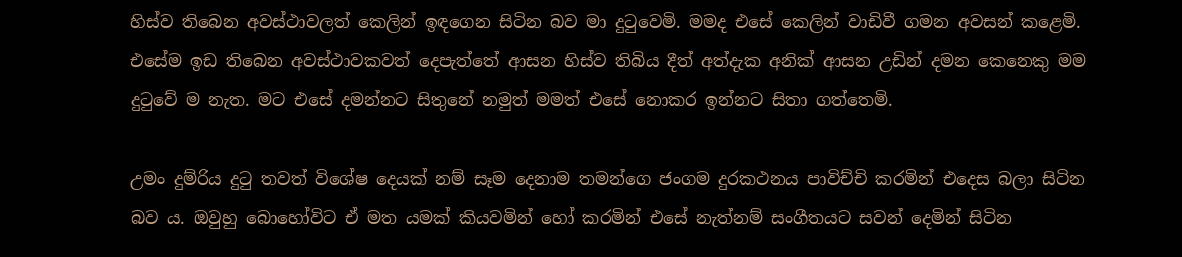හිස්ව තිබෙන අවස්ථාවලත් කෙලින් ඉඳගෙන සිටින බව මා දුටුවෙමි. මමද එසේ කෙලින් වාඩිවී ගමන අවසන් කළෙමි. එසේම ඉඩ තිබෙන අවස්ථාවකවත් දෙපැත්තේ ආසන හිස්ව තිබිය දීත් අත්දැක අනික් ආසන උඩින් දමන කෙනෙකු මම දුටුවේ ම නැත. මට එසේ දමන්නට සිතුනේ නමුත් මමත් එසේ නොකර ඉන්නට සිතා ගත්තෙමි.

උමං දුම්රිය දුටු තවත් විශේෂ දෙයක් නම් සෑම දෙනාම තමන්ගෙ ජංගම දුරකථනය පාවිච්චි කරමින් එදෙස බලා සිටින බව ය. ඔවුහු බොහෝවිට ඒ මත යමක් කියවමින් හෝ කරමින් එසේ නැත්නම් සංගීතයට සවන් දෙමින් සිටින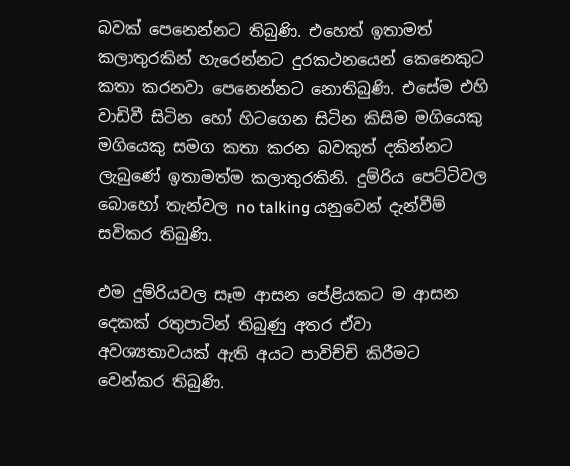බවක් පෙනෙන්නට තිබුණි. එහෙත් ඉතාමත් කලාතුරකින් හැරෙන්නට දුරකථනයෙන් කෙනෙකුට කතා කරනවා පෙනෙන්නට නොතිබුණි. එසේම එහි වාඩිවී සිටින හෝ හිටගෙන සිටින කිසිම මගියෙකු මගියෙකු සමග කතා කරන බවකුත් දකින්නට ලැබුණේ ඉතාමත්ම කලාතුරකිනි. දුම්රිය පෙට්ටිවල බොහෝ තැන්වල no talking යනුවෙන් දැන්වීම් සවිකර තිබුණි.

එම දුම්රියවල සෑම ආසන පේළියකට ම ආසන දෙකක් රතුපාටින් තිබුණු අතර ඒවා අවශ්‍යතාවයක් ඇති අයට පාවිච්චි කිරීමට වෙන්කර තිබුණි.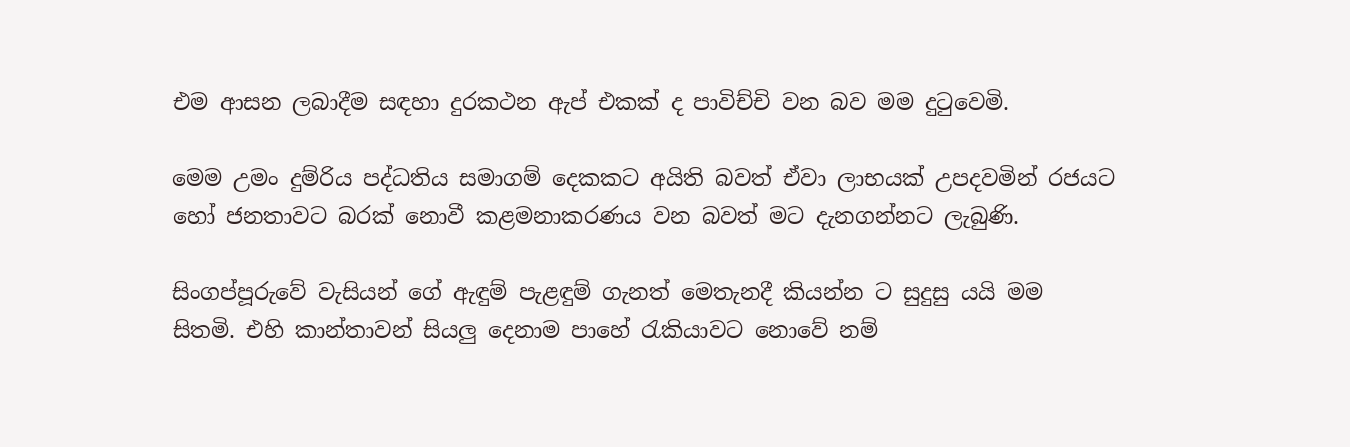එම ආසන ලබාදීම සඳහා දුරකථන ඇප් එකක් ද පාවිච්චි වන බව මම දුටුවෙමි.

මෙම උමං දුම්රිය පද්ධතිය සමාගම් දෙකකට අයිති බවත් ඒවා ලාභයක් උපදවමින් රජයට හෝ ජනතාවට බරක් නොවී කළමනාකරණය වන බවත් මට දැනගන්නට ලැබුණි.

සිංගප්පූරුවේ වැසියන් ගේ ඇඳුම් පැළඳුම් ගැනත් මෙතැනදී කියන්න ට සුදුසු යයි මම සිතමි. එහි කාන්තාවන් සියලු දෙනාම පාහේ රැකියාවට නොවේ නම්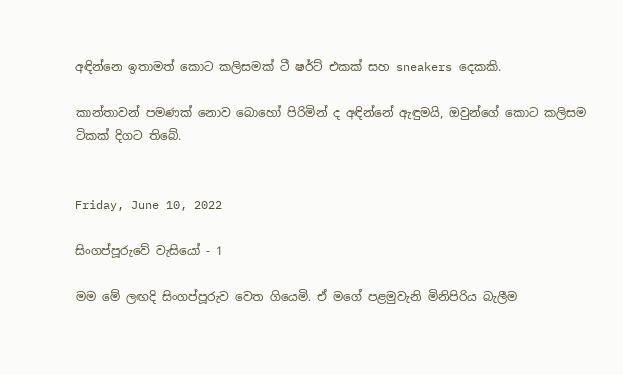අඳින්නෙ ඉතාමත් කොට කලිසමක් ටී ෂර්ට් එකක් සහ sneakers දෙකකි.

කාන්තාවන් පමණක් නොව බොහෝ පිරිමින් ද අඳින්නේ ඇඳුමයි, ඔවුන්ගේ කොට කලිසම ටිකක් දිගට තිබේ.


Friday, June 10, 2022

සිංගප්පූරුවේ වැසියෝ - 1

මම මේ ලඟදි සිංගප්පූරුව වෙත ගියෙමි. ඒ මගේ පළමුවැනි මිනිපිරිය බැලීම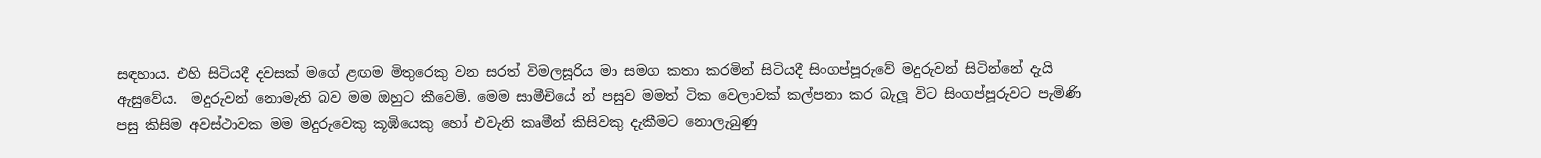සඳහාය. එහි සිටියදී දවසක් මගේ ළඟම මිතුරෙකු වන සරත් විමලසූරිය මා සමග කතා කරමින් සිටියදී සිංගප්පූරුවේ මදුරුවන් සිටින්නේ දැයි ඇසුවේය.  මදුරුවන් නොමැති බව මම ඔහුට කීවෙමි. මෙම සාමීචියේ න් පසුව මමත් ටික වෙලාවක් කල්පනා කර බැලූ විට සිංගප්පූරුවට පැමිණි පසු කිසිම අවස්ථාවක මම මදුරුවෙකු කූඹියෙකු හෝ එවැනි කෘමීන් කිසිවකු දැකීමට නොලැබුණු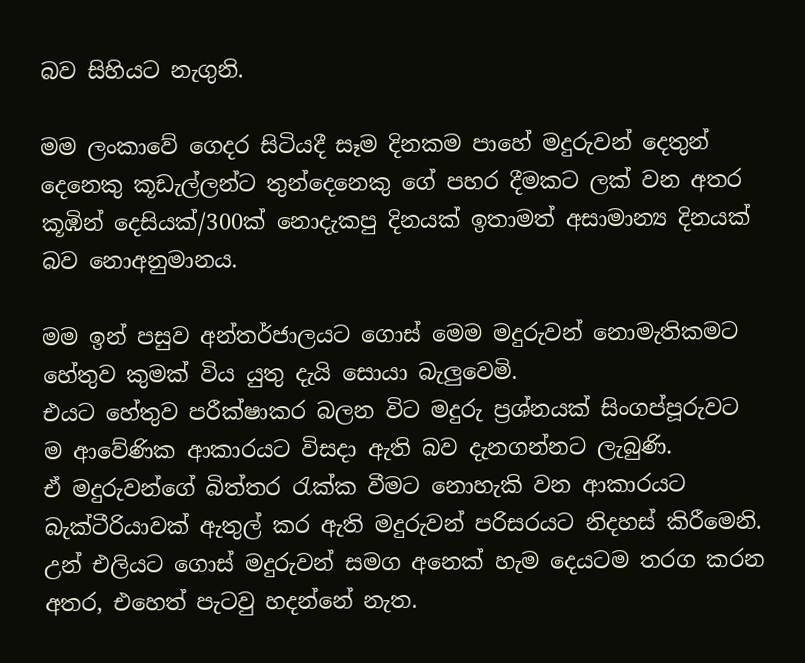බව සිහියට නැගුනි.

මම ලංකාවේ ගෙදර සිටියදී සෑම දිනකම පාහේ මදුරුවන් දෙතුන් දෙනෙකු කූඩැල්ලන්ට තුන්දෙනෙකු ගේ පහර දීමකට ලක් වන අතර කූඹින් දෙසියක්/300ක් නොදැකපු දිනයක් ඉතාමත් අසාමාන්‍ය දිනයක් බව නොඅනුමානය.

මම ඉන් පසුව අන්තර්ජාලයට ගොස් මෙම මදුරුවන් නොමැතිකමට හේතුව කුමක් විය යුතු දැයි සොයා බැලුවෙමි.
එයට හේතුව පරීක්ෂාකර බලන විට මදුරු ප්‍රශ්නයක් සිංගප්පූරුවට ම ආවේණික ආකාරයට විසදා ඇති බව දැනගන්නට ලැබුණි.
ඒ මදුරුවන්ගේ බිත්තර රැක්ක වීමට නොහැකි වන ආකාරයට බැක්ටීරියාවක් ඇතුල් කර ඇති මදුරුවන් පරිසරයට නිදහස් කිරීමෙනි. උන් එලියට ගොස් මදුරුවන් සමග අනෙක් හැම දෙයටම තරග කරන අතර, එහෙත් පැටවු හදන්නේ නැත.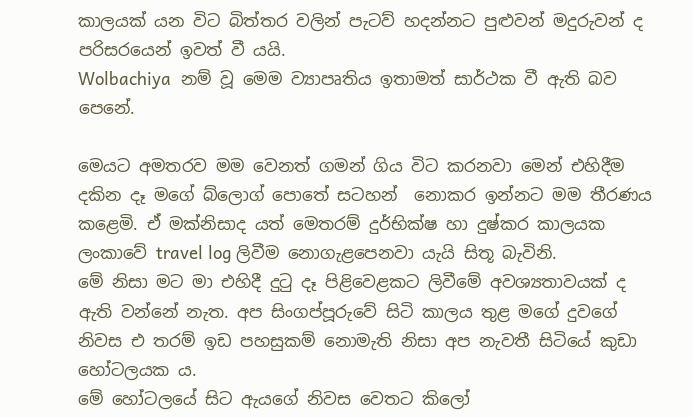කාලයක් යන විට බිත්තර වලින් පැටව් හදන්නට පුළුවන් මදුරුවන් ද පරිසරයෙන් ඉවත් වී යයි.
Wolbachiya  නම් වූ මෙම ව්‍යාපෘතිය ඉතාමත් සාර්ථක වී ඇති බව පෙනේ.

මෙයට අමතරව මම වෙනත් ගමන් ගිය විට කරනවා මෙන් එහිදීම දකින දෑ මගේ බ්ලොග් පොතේ සටහන්  නොකර ඉන්නට මම තීරණය කළෙමි. ඒ මක්නිසාද යත් මෙතරම් දුර්භික්ෂ හා දුෂ්කර කාලයක ලංකාවේ travel log ලිවීම නොගැළපෙනවා යැයි සිතූ බැවිනි.
මේ නිසා මට මා එහිදී දුටු දෑ පිළිවෙළකට ලිවීමේ අවශ්‍යතාවයක් ද ඇති වන්නේ නැත. අප සිංගප්පූරුවේ සිටි කාලය තුළ මගේ දුවගේ නිවස එ තරම් ඉඩ පහසුකම් නොමැති නිසා අප නැවතී සිටියේ කුඩා හෝටලයක ය.
මේ හෝටලයේ සිට ඇයගේ නිවස වෙතට කිලෝ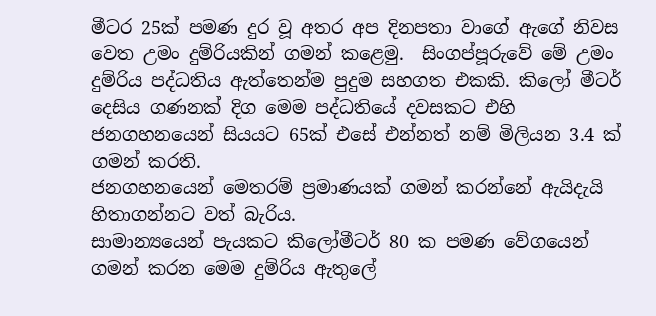මීටර 25ක් පමණ දුර වූ අතර අප දිනපතා වාගේ ඇගේ නිවස වෙත උමං දුම්රියකින් ගමන් කළෙමු.  සිංගප්පූරුවේ මේ උමං දුම්රිය පද්ධතිය ඇත්තෙන්ම පුදුම සහගත එකකි. කිලෝ මීටර් දෙසිය ගණනක් දිග මෙම පද්ධතියේ දවසකට එහි ජනගහනයෙන් සියයට 65ක් එසේ එන්නත් නම් මිලියන 3.4 ක් ගමන් කරති.
ජනගහනයෙන් මෙතරම් ප්‍රමාණයක් ගමන් කරන්නේ ඇයිදැයි හිතාගන්නට වත් බැරිය.
සාමාන්‍යයෙන් පැයකට කිලෝමීටර් 80 ක පමණ වේගයෙන් ගමන් කරන මෙම දුම්රිය ඇතුලේ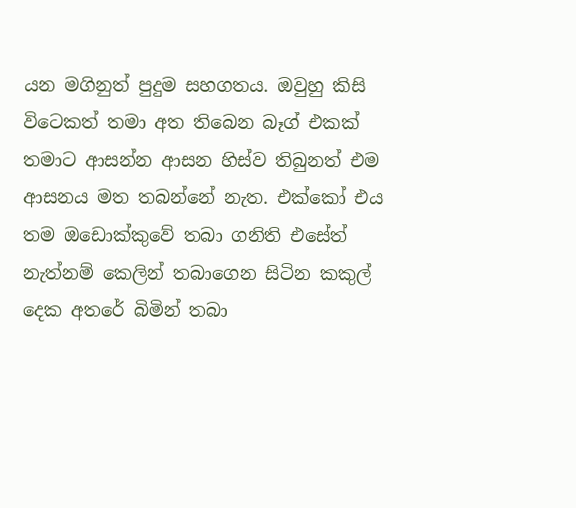යන මගිනුත් පුදුම සහගතය. ඔවුහු කිසි විටෙකත් තමා අත තිබෙන බෑග් එකක් තමාට ආසන්න ආසන හිස්ව තිබුනත් එම ආසනය මත තබන්නේ නැත. එක්කෝ එය තම ඔඩොක්කුවේ තබා ගනිති එසේත් නැත්නම් කෙලින් තබාගෙන සිටින කකුල් දෙක අතරේ බිමින් තබා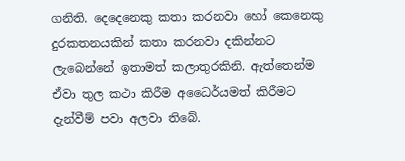ගනිති. දෙදෙනෙකු කතා කරනවා හෝ කෙනෙකු දුරකතනයකින් කතා කරනවා දකින්නට ලැබෙන්නේ ඉතාමත් කලාතුරකිනි. ඇත්තෙන්ම ඒවා තුල කථා කිරීම අධෛර්යමත් කිරීමට දැන්වීම් පවා අලවා තිබේ.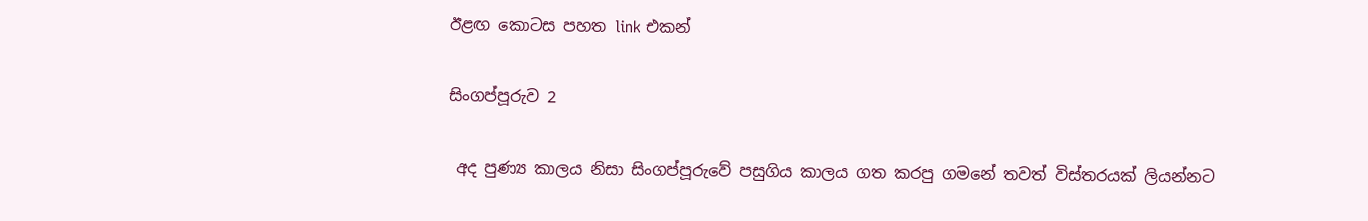ඊළඟ කොටස පහත link එකන්

සිංගප්පූරුව 2

 අද පුණ්‍ය කාලය නිසා සිංගප්පූරුවේ පසුගිය කාලය ගත කරපු ගමනේ තවත් විස්තරයක් ලියන්නට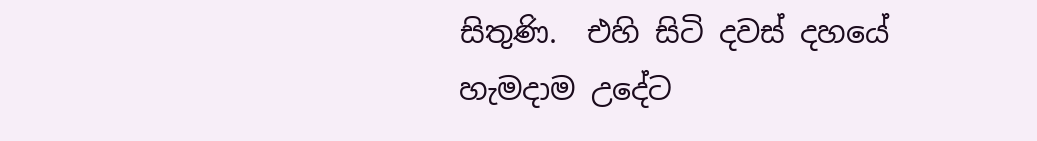සිතුණි.  එහි සිටි දවස් දහයේ හැමදාම උදේට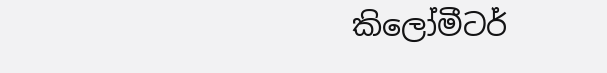කිලෝමීටර්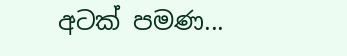අටක් පමණ...